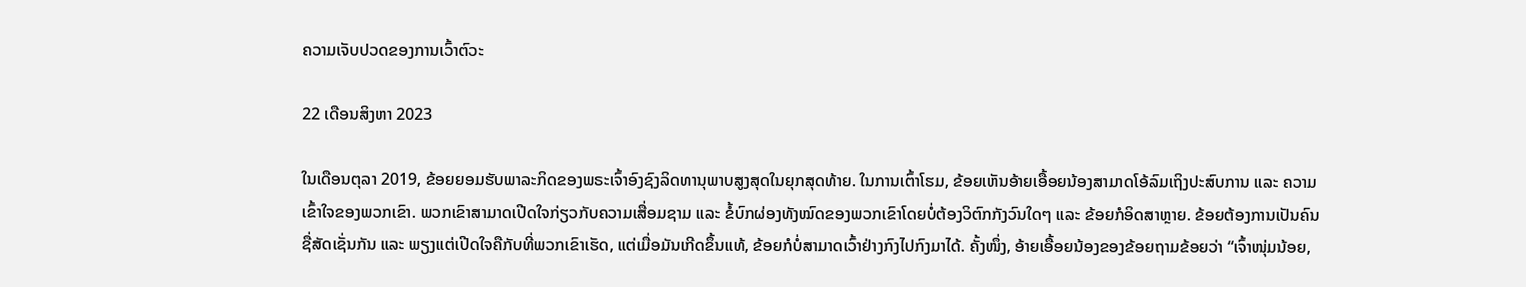ຄວາມເຈັບປວດຂອງການເວົ້າຕົວະ

22 ເດືອນສິງຫາ 2023

ໃນເດືອນຕຸລາ 2019, ຂ້ອຍຍອມຮັບພາລະກິດຂອງພຣະເຈົ້າອົງຊົງລິດທານຸພາບສູງສຸດໃນຍຸກສຸດທ້າຍ. ໃນການເຕົ້າໂຮມ, ຂ້ອຍເຫັນອ້າຍເອື້ອຍນ້ອງສາມາດໂອ້ລົມເຖິງປະສົບການ ແລະ ຄວາມເຂົ້າໃຈຂອງພວກເຂົາ. ພວກເຂົາສາມາດເປີດໃຈກ່ຽວກັບຄວາມເສື່ອມຊາມ ແລະ ຂໍ້ບົກຜ່ອງທັງໝົດຂອງພວກເຂົາໂດຍບໍ່ຕ້ອງວິຕົກກັງວົນໃດໆ ແລະ ຂ້ອຍກໍອິດສາຫຼາຍ. ຂ້ອຍຕ້ອງການເປັນຄົນຊື່ສັດເຊັ່ນກັນ ແລະ ພຽງແຕ່ເປີດໃຈຄືກັບທີ່ພວກເຂົາເຮັດ, ແຕ່ເມື່ອມັນເກີດຂຶ້ນແທ້, ຂ້ອຍກໍບໍ່ສາມາດເວົ້າຢ່າງກົງໄປກົງມາໄດ້. ຄັ້ງໜຶ່ງ, ອ້າຍເອື້ອຍນ້ອງຂອງຂ້ອຍຖາມຂ້ອຍວ່າ “ເຈົ້າໜຸ່ມນ້ອຍ,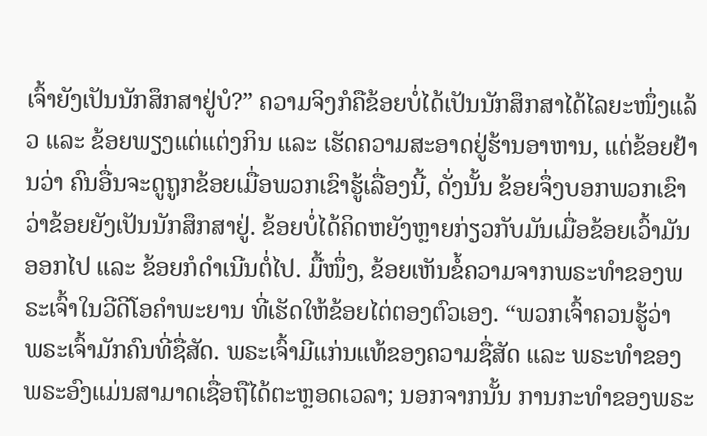ເຈົ້າຍັງເປັນນັກສຶກສາຢູ່ບໍ?” ຄວາມຈິງກໍຄືຂ້ອຍບໍ່ໄດ້ເປັນນັກສຶກສາໄດ້ໄລຍະໜຶ່ງແລ້ວ ແລະ ຂ້ອຍພຽງແຕ່ແຕ່ງກິນ ແລະ ເຮັດຄວາມສະອາດຢູ່ຮ້ານອາຫານ, ແຕ່ຂ້ອຍຢ້ານວ່າ ຄົນອື່ນຈະດູຖູກຂ້ອຍເມື່ອພວກເຂົາຮູ້ເລື່ອງນີ້, ດັ່ງນັ້ນ ຂ້ອຍຈຶ່ງບອກພວກເຂົາວ່າຂ້ອຍຍັງເປັນນັກສຶກສາຢູ່. ຂ້ອຍບໍ່ໄດ້ຄິດຫຍັງຫຼາຍກ່ຽວກັບມັນເມື່ອຂ້ອຍເວົ້າມັນອອກໄປ ແລະ ຂ້ອຍກໍດຳເນີນຕໍ່ໄປ. ມື້ໜຶ່ງ, ຂ້ອຍເຫັນຂໍ້ຄວາມຈາກພຣະທຳຂອງພຣະເຈົ້າໃນວີດີໂອຄຳພະຍານ ທີ່ເຮັດໃຫ້ຂ້ອຍໄຕ່ຕອງຕົວເອງ. “ພວກເຈົ້າຄວນຮູ້ວ່າ ພຣະເຈົ້າມັກຄົນທີ່ຊື່ສັດ. ພຣະເຈົ້າມີແກ່ນແທ້ຂອງຄວາມຊື່ສັດ ແລະ ພຣະທໍາຂອງພຣະອົງແມ່ນສາມາດເຊື່ອຖືໄດ້ຕະຫຼອດເວລາ; ນອກຈາກນັ້ນ ການກະທໍາຂອງພຣະ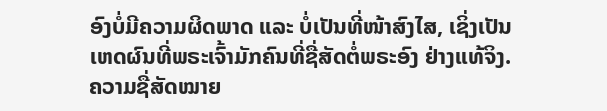ອົງບໍ່ມີຄວາມຜິດພາດ ແລະ ບໍ່ເປັນທີ່ໜ້າສົງໄສ, ເຊິ່ງເປັນເຫດຜົນທີ່ພຣະເຈົ້າມັກຄົນທີ່ຊື່ສັດຕໍ່ພຣະອົງ ຢ່າງແທ້ຈິງ. ຄວາມຊື່ສັດໝາຍ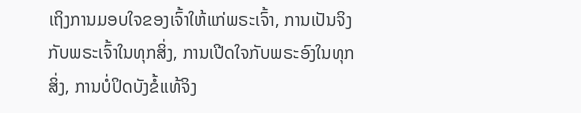ເຖິງການມອບໃຈຂອງເຈົ້າໃຫ້ແກ່ພຣະເຈົ້າ, ການເປັນຈິງກັບພຣະເຈົ້າໃນທຸກສິ່ງ, ການເປີດໃຈກັບພຣະອົງໃນທຸກສິ່ງ, ການບໍ່ປິດບັງຂໍ້ແທ້ຈິງ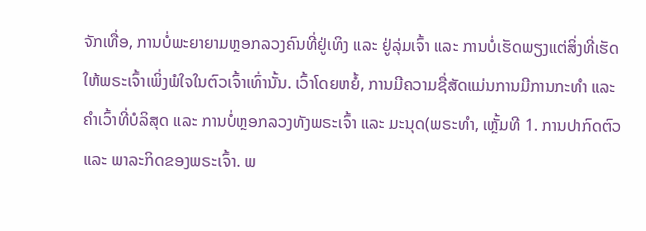ຈັກເທື່ອ, ການບໍ່ພະຍາຍາມຫຼອກລວງຄົນທີ່ຢູ່ເທິງ ແລະ ຢູ່ລຸ່ມເຈົ້າ ແລະ ການບໍ່ເຮັດພຽງແຕ່ສິ່ງທີ່ເຮັດໃຫ້ພຣະເຈົ້າເພິ່ງພໍໃຈໃນຕົວເຈົ້າເທົ່ານັ້ນ. ເວົ້າໂດຍຫຍໍ້, ການມີຄວາມຊື່ສັດແມ່ນການມີການກະທໍາ ແລະ ຄໍາເວົ້າທີ່ບໍລິສຸດ ແລະ ການບໍ່ຫຼອກລວງທັງພຣະເຈົ້າ ແລະ ມະນຸດ(ພຣະທຳ, ເຫຼັ້ມທີ 1. ການປາກົດຕົວ ແລະ ພາລະກິດຂອງພຣະເຈົ້າ. ພ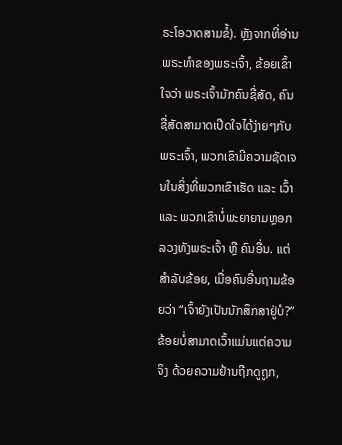ຣະໂອວາດສາມຂໍ້). ຫຼັງຈາກທີ່ອ່ານພຣະທຳຂອງພຣະເຈົ້າ, ຂ້ອຍເຂົ້າໃຈວ່າ ພຣະເຈົ້າມັກຄົນຊື່ສັດ, ຄົນຊື່ສັດສາມາດເປີດໃຈໄດ້ງ່າຍໆກັບພຣະເຈົ້າ, ພວກເຂົາມີຄວາມຊັດເຈນໃນສິ່ງທີ່ພວກເຂົາເຮັດ ແລະ ເວົ້າ ແລະ ພວກເຂົາບໍ່ພະຍາຍາມຫຼອກລວງທັງພຣະເຈົ້າ ຫຼື ຄົນອື່ນ. ແຕ່ສຳລັບຂ້ອຍ, ເມື່ອຄົນອື່ນຖາມຂ້ອຍວ່າ “ເຈົ້າຍັງເປັນນັກສຶກສາຢູ່ບໍ?” ຂ້ອຍບໍ່ສາມາດເວົ້າແມ່ນແຕ່ຄວາມຈິງ ດ້ວຍຄວາມຢ້ານຖືກດູຖູກ,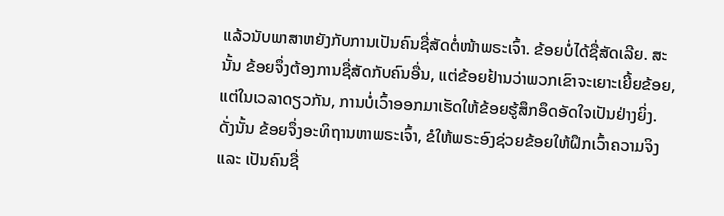ແລ້ວນັບພາສາຫຍັງກັບການເປັນຄົນຊື່ສັດຕໍ່ໜ້າພຣະເຈົ້າ. ຂ້ອຍບໍ່ໄດ້ຊື່ສັດເລີຍ. ສະນັ້ນ ຂ້ອຍຈຶ່ງຕ້ອງການຊື່ສັດກັບຄົນອື່ນ, ແຕ່ຂ້ອຍຢ້ານວ່າພວກເຂົາຈະເຍາະເຍີ້ຍຂ້ອຍ, ແຕ່ໃນເວລາດຽວກັນ, ການບໍ່ເວົ້າອອກມາເຮັດໃຫ້ຂ້ອຍຮູ້ສຶກອຶດອັດໃຈເປັນຢ່າງຍິ່ງ. ດັ່ງນັ້ນ ຂ້ອຍຈຶ່ງອະທິຖານຫາພຣະເຈົ້າ, ຂໍໃຫ້ພຣະອົງຊ່ວຍຂ້ອຍໃຫ້ຝຶກເວົ້າຄວາມຈິງ ແລະ ເປັນຄົນຊື່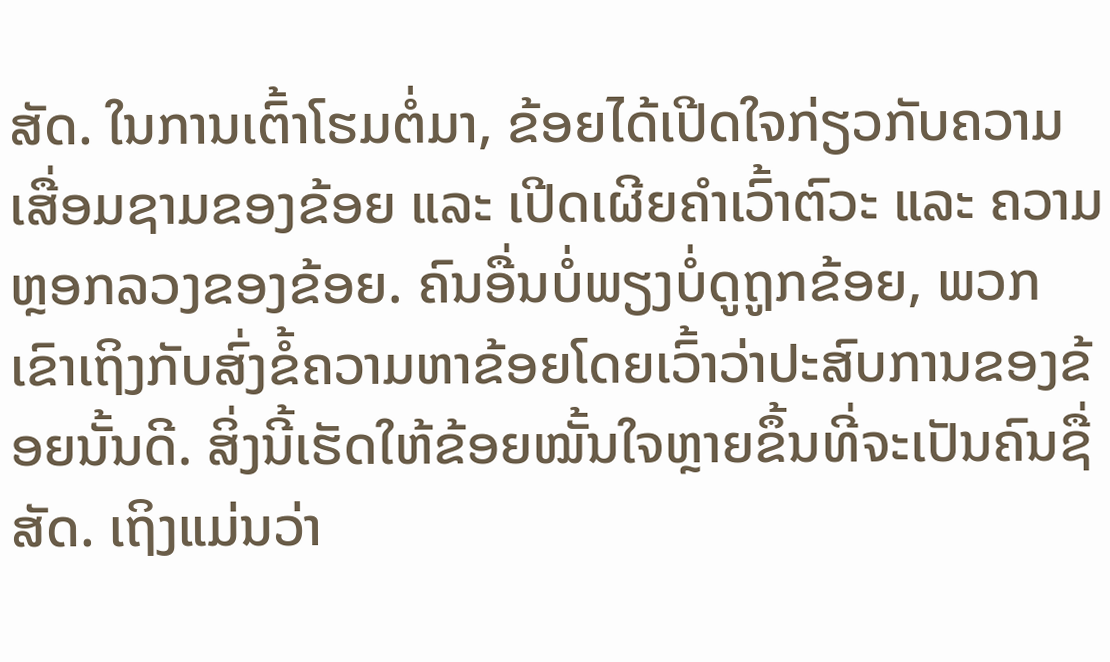ສັດ. ໃນການເຕົ້າໂຮມຕໍ່ມາ, ຂ້ອຍໄດ້ເປີດໃຈກ່ຽວກັບຄວາມເສື່ອມຊາມຂອງຂ້ອຍ ແລະ ເປີດເຜີຍຄຳເວົ້າຕົວະ ແລະ ຄວາມຫຼອກລວງຂອງຂ້ອຍ. ຄົນອື່ນບໍ່ພຽງບໍ່ດູຖູກຂ້ອຍ, ພວກເຂົາເຖິງກັບສົ່ງຂໍ້ຄວາມຫາຂ້ອຍໂດຍເວົ້າວ່າປະສົບການຂອງຂ້ອຍນັ້ນດີ. ສິ່ງນີ້ເຮັດໃຫ້ຂ້ອຍໝັ້ນໃຈຫຼາຍຂຶ້ນທີ່ຈະເປັນຄົນຊື່ສັດ. ເຖິງແມ່ນວ່າ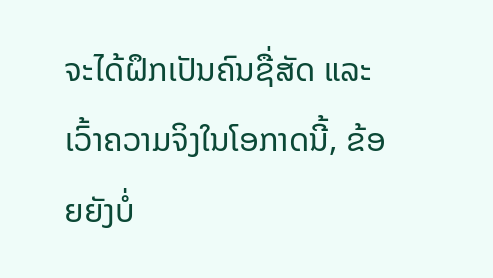ຈະໄດ້ຝຶກເປັນຄົນຊື່ສັດ ແລະ ເວົ້າຄວາມຈິງໃນໂອກາດນີ້, ຂ້ອຍຍັງບໍ່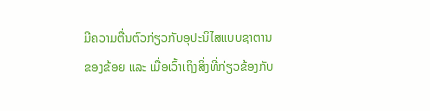ມີຄວາມຕື່ນຕົວກ່ຽວກັບອຸປະນິໄສແບບຊາຕານຂອງຂ້ອຍ ແລະ ເມື່ອເວົ້າເຖິງສິ່ງທີ່ກ່ຽວຂ້ອງກັບ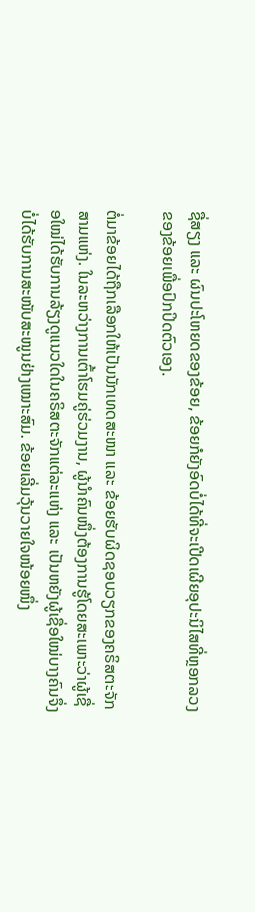ຊື່ສຽງ ແລະ ຜົນປະໂຫຍດຂອງຂ້ອຍ, ຂ້ອຍກໍຍັງອົດບໍ່ໄດ້ທີ່ຈະເປີດເຜີຍອຸປະນິໄສທີ່ຫຼອກລວງຂອງຂ້ອຍເພື່ອປົກປິດຕົວເອງ.

ຕໍ່ມາຂ້ອຍໄດ້ຖືກເລືອກໃຫ້ເປັນນັກເທດສະໜາ ແລະ ຂ້ອຍຮັບຜິດຊອບວຽກຂອງຄຣິສຕະຈັກສາມແຫ່ງ. ໃນລະຫວ່າງການເຕົ້າໂຮມຄູ່ຮ່ວມງານ, ຜູ້ນຳຄົນໜຶ່ງຕ້ອງການຮູ້ໂດຍສະເພາະວ່າຜູ້ເຊື່ອໃໝ່ໄດ້ຮັບການລ້ຽງດູແນວໃດໃນຄຣິສຕະຈັກແຕ່ລະແຫ່ງ ແລະ ເປັນຫຍັງຜູ້ເຊື່ອໃໝ່ບາງຄົນຈຶ່ງບໍ່ໄດ້ຮັບການສະໜັບສະໜູນຢ່າງເໝາະສົມ. ຂ້ອຍເລີ່ມວຸ້ນວາຍໃຈໜ້ອຍໜຶ່ງ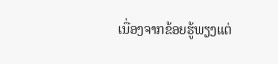ເນື່ອງຈາກຂ້ອຍຮູ້ພຽງແຕ່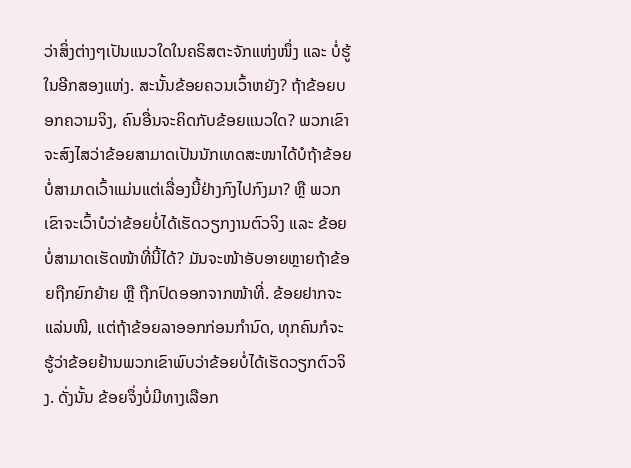ວ່າສິ່ງຕ່າງໆເປັນແນວໃດໃນຄຣິສຕະຈັກແຫ່ງໜຶ່ງ ແລະ ບໍ່ຮູ້ໃນອີກສອງແຫ່ງ. ສະນັ້ນຂ້ອຍຄວນເວົ້າຫຍັງ? ຖ້າຂ້ອຍບອກຄວາມຈິງ, ຄົນອື່ນຈະຄິດກັບຂ້ອຍແນວໃດ? ພວກເຂົາຈະສົງໄສວ່າຂ້ອຍສາມາດເປັນນັກເທດສະໜາໄດ້ບໍຖ້າຂ້ອຍບໍ່ສາມາດເວົ້າແມ່ນແຕ່ເລື່ອງນີ້ຢ່າງກົງໄປກົງມາ? ຫຼື ພວກເຂົາຈະເວົ້າບໍວ່າຂ້ອຍບໍ່ໄດ້ເຮັດວຽກງານຕົວຈິງ ແລະ ຂ້ອຍບໍ່ສາມາດເຮັດໜ້າທີ່ນີ້ໄດ້? ມັນຈະໜ້າອັບອາຍຫຼາຍຖ້າຂ້ອຍຖືກຍົກຍ້າຍ ຫຼື ຖືກປົດອອກຈາກໜ້າທີ່. ຂ້ອຍຢາກຈະແລ່ນໜີ, ແຕ່ຖ້າຂ້ອຍລາອອກກ່ອນກຳນົດ, ທຸກຄົນກໍຈະຮູ້ວ່າຂ້ອຍຢ້ານພວກເຂົາພົບວ່າຂ້ອຍບໍ່ໄດ້ເຮັດວຽກຕົວຈິງ. ດັ່ງນັ້ນ ຂ້ອຍຈຶ່ງບໍ່ມີທາງເລືອກ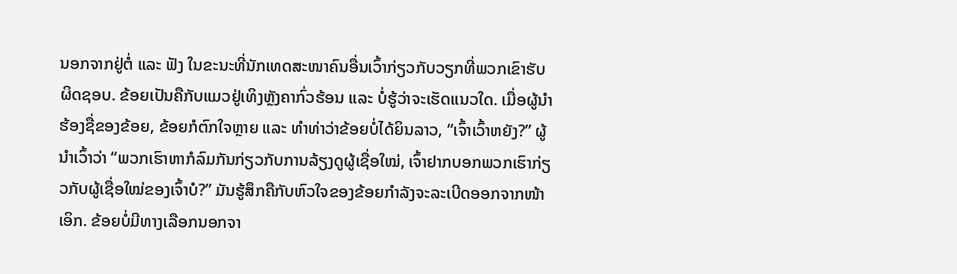ນອກຈາກຢູ່ຕໍ່ ແລະ ຟັງ ໃນຂະນະທີ່ນັກເທດສະໜາຄົນອື່ນເວົ້າກ່ຽວກັບວຽກທີ່ພວກເຂົາຮັບຜິດຊອບ. ຂ້ອຍເປັນຄືກັບແມວຢູ່ເທິງຫຼັງຄາກົ່ວຮ້ອນ ແລະ ບໍ່ຮູ້ວ່າຈະເຮັດແນວໃດ. ເມື່ອຜູ້ນຳຮ້ອງຊື່ຂອງຂ້ອຍ, ຂ້ອຍກໍຕົກໃຈຫຼາຍ ແລະ ທຳທ່າວ່າຂ້ອຍບໍ່ໄດ້ຍິນລາວ, “ເຈົ້າເວົ້າຫຍັງ?” ຜູ້ນຳເວົ້າວ່າ “ພວກເຮົາຫາກໍລົມກັນກ່ຽວກັບການລ້ຽງດູຜູ້ເຊື່ອໃໝ່, ເຈົ້າຢາກບອກພວກເຮົາກ່ຽວກັບຜູ້ເຊື່ອໃໝ່ຂອງເຈົ້າບໍ?” ມັນຮູ້ສຶກຄືກັບຫົວໃຈຂອງຂ້ອຍກຳລັງຈະລະເບີດອອກຈາກໜ້າເອິກ. ຂ້ອຍບໍ່ມີທາງເລືອກນອກຈາ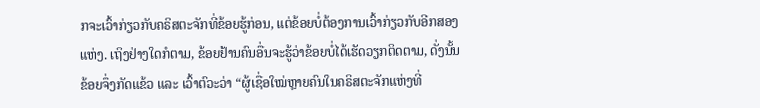ກຈະເວົ້າກ່ຽວກັບຄຣິສຕະຈັກທີ່ຂ້ອຍຮູ້ກ່ອນ, ແຕ່ຂ້ອຍບໍ່ຕ້ອງການເວົ້າກ່ຽວກັບອີກສອງແຫ່ງ. ເຖິງຢ່າງໃດກໍຕາມ, ຂ້ອຍຢ້ານຄົນອື່ນຈະຮູ້ວ່າຂ້ອຍບໍ່ໄດ້ເຮັດວຽກຕິດຕາມ, ດັ່ງນັ້ນ ຂ້ອຍຈຶ່ງກັດແຂ້ວ ແລະ ເວົ້າຕົວະວ່າ “ຜູ້ເຊື່ອໃໝ່ຫຼາຍຄົນໃນຄຣິສຕະຈັກແຫ່ງທີ່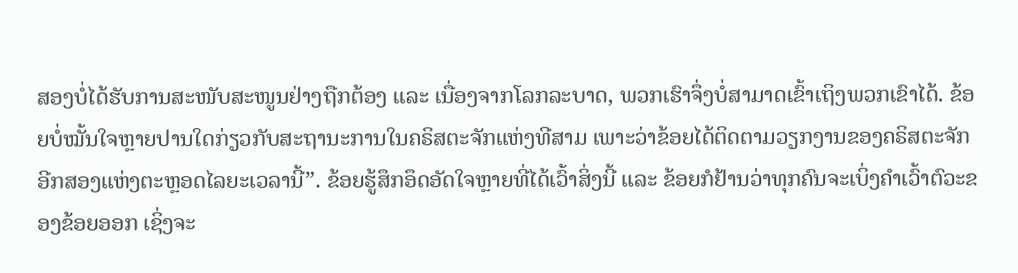ສອງບໍ່ໄດ້ຮັບການສະໜັບສະໜູນຢ່າງຖືກຕ້ອງ ແລະ ເນື່ອງຈາກໂລກລະບາດ, ພວກເຮົາຈຶ່ງບໍ່ສາມາດເຂົ້າເຖິງພວກເຂົາໄດ້. ຂ້ອຍບໍ່ໝັ້ນໃຈຫຼາຍປານໃດກ່ຽວກັບສະຖານະການໃນຄຣິສຕະຈັກແຫ່ງທີສາມ ເພາະວ່າຂ້ອຍໄດ້ຕິດຕາມວຽກງານຂອງຄຣິສຕະຈັກອີກສອງແຫ່ງຕະຫຼອດໄລຍະເວລານີ້”. ຂ້ອຍຮູ້ສຶກອຶດອັດໃຈຫຼາຍທີ່ໄດ້ເວົ້າສິ່ງນີ້ ແລະ ຂ້ອຍກໍຢ້ານວ່າທຸກຄົນຈະເບິ່ງຄຳເວົ້າຕົວະຂອງຂ້ອຍອອກ ເຊິ່ງຈະ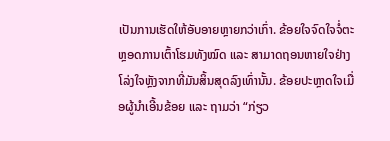ເປັນການເຮັດໃຫ້ອັບອາຍຫຼາຍກວ່າເກົ່າ. ຂ້ອຍໃຈຈົດໃຈຈໍ່ຕະຫຼອດການເຕົ້າໂຮມທັງໝົດ ແລະ ສາມາດຖອນຫາຍໃຈຢ່າງໂລ່ງໃຈຫຼັງຈາກທີ່ມັນສິ້ນສຸດລົງເທົ່ານັ້ນ. ຂ້ອຍປະຫຼາດໃຈເມື່ອຜູ້ນຳເອີ້ນຂ້ອຍ ແລະ ຖາມວ່າ “ກ່ຽວ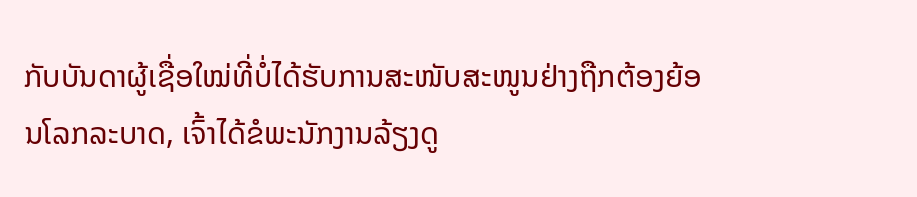ກັບບັນດາຜູ້ເຊື່ອໃໝ່ທີ່ບໍ່ໄດ້ຮັບການສະໜັບສະໜູນຢ່າງຖືກຕ້ອງຍ້ອນໂລກລະບາດ, ເຈົ້າໄດ້ຂໍພະນັກງານລ້ຽງດູ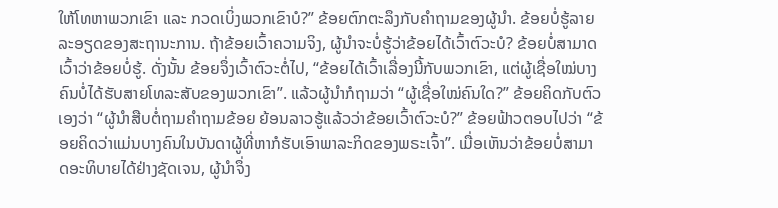ໃຫ້ໂທຫາພວກເຂົາ ແລະ ກວດເບິ່ງພວກເຂົາບໍ?” ຂ້ອຍຕົກຕະລຶງກັບຄຳຖາມຂອງຜູ້ນຳ. ຂ້ອຍບໍ່ຮູ້ລາຍລະອຽດຂອງສະຖານະການ. ຖ້າຂ້ອຍເວົ້າຄວາມຈິງ, ຜູ້ນຳຈະບໍ່ຮູ້ວ່າຂ້ອຍໄດ້ເວົ້າຕົວະບໍ? ຂ້ອຍບໍ່ສາມາດເວົ້າວ່າຂ້ອຍບໍ່ຮູ້. ດັ່ງນັ້ນ ຂ້ອຍຈຶ່ງເວົ້າຕົວະຕໍ່ໄປ, “ຂ້ອຍໄດ້ເວົ້າເລື່ອງນີ້ກັບພວກເຂົາ, ແຕ່ຜູ້ເຊື່ອໃໝ່ບາງຄົນບໍ່ໄດ້ຮັບສາຍໂທລະສັບຂອງພວກເຂົາ”. ແລ້ວຜູ້ນຳກໍຖາມວ່າ “ຜູ້ເຊື່ອໃໝ່ຄົນໃດ?” ຂ້ອຍຄິດກັບຕົວເອງວ່າ “ຜູ້ນຳສືບຕໍ່ຖາມຄຳຖາມຂ້ອຍ ຍ້ອນລາວຮູ້ແລ້ວວ່າຂ້ອຍເວົ້າຕົວະບໍ?” ຂ້ອຍຟ້າວຕອບໄປວ່າ “ຂ້ອຍຄິດວ່າແມ່ນບາງຄົນໃນບັນດາຜູ້ທີ່ຫາກໍຮັບເອົາພາລະກິດຂອງພຣະເຈົ້າ”. ເມື່ອເຫັນວ່າຂ້ອຍບໍ່ສາມາດອະທິບາຍໄດ້ຢ່າງຊັດເຈນ, ຜູ້ນຳຈຶ່ງ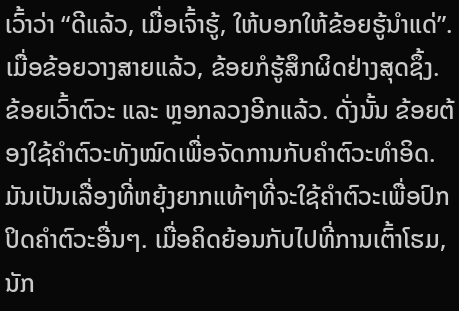ເວົ້າວ່າ “ດີແລ້ວ, ເມື່ອເຈົ້າຮູ້, ໃຫ້ບອກໃຫ້ຂ້ອຍຮູ້ນໍາແດ່”. ເມື່ອຂ້ອຍວາງສາຍແລ້ວ, ຂ້ອຍກໍຮູ້ສຶກຜິດຢ່າງສຸດຊຶ້ງ. ຂ້ອຍເວົ້າຕົວະ ແລະ ຫຼອກລວງອີກແລ້ວ. ດັ່ງນັ້ນ ຂ້ອຍຕ້ອງໃຊ້ຄຳຕົວະທັງໝົດເພື່ອຈັດການກັບຄຳຕົວະທຳອິດ. ມັນເປັນເລື່ອງທີ່ຫຍຸ້ງຍາກແທ້ໆທີ່ຈະໃຊ້ຄຳຕົວະເພື່ອປົກປິດຄໍາຕົວະອື່ນໆ. ເມື່ອຄິດຍ້ອນກັບໄປທີ່ການເຕົ້າໂຮມ, ນັກ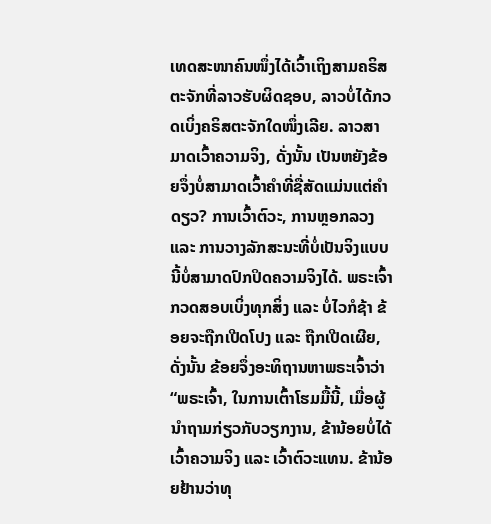ເທດສະໜາຄົນໜຶ່ງໄດ້ເວົ້າເຖິງສາມຄຣິສຕະຈັກທີ່ລາວຮັບຜິດຊອບ, ລາວບໍ່ໄດ້ກວດເບິ່ງຄຣິສຕະຈັກໃດໜຶ່ງເລີຍ. ລາວສາມາດເວົ້າຄວາມຈິງ, ດັ່ງນັ້ນ ເປັນຫຍັງຂ້ອຍຈຶ່ງບໍ່ສາມາດເວົ້າຄຳທີ່ຊື່ສັດແມ່ນແຕ່ຄຳດຽວ? ການເວົ້າຕົວະ, ການຫຼອກລວງ ແລະ ການວາງລັກສະນະທີ່ບໍ່ເປັນຈິງແບບນີ້ບໍ່ສາມາດປົກປິດຄວາມຈິງໄດ້. ພຣະເຈົ້າກວດສອບເບິ່ງທຸກສິ່ງ ແລະ ບໍ່ໄວກໍຊ້າ ຂ້ອຍຈະຖືກເປີດໂປງ ແລະ ຖືກເປີດເຜີຍ, ດັ່ງນັ້ນ ຂ້ອຍຈຶ່ງອະທິຖານຫາພຣະເຈົ້າວ່າ “ພຣະເຈົ້າ, ໃນການເຕົ້າໂຮມມື້ນີ້, ເມື່ອຜູ້ນຳຖາມກ່ຽວກັບວຽກງານ, ຂ້ານ້ອຍບໍ່ໄດ້ເວົ້າຄວາມຈິງ ແລະ ເວົ້າຕົວະແທນ. ຂ້ານ້ອຍຢ້ານວ່າທຸ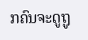ກຄົນຈະດູຖູ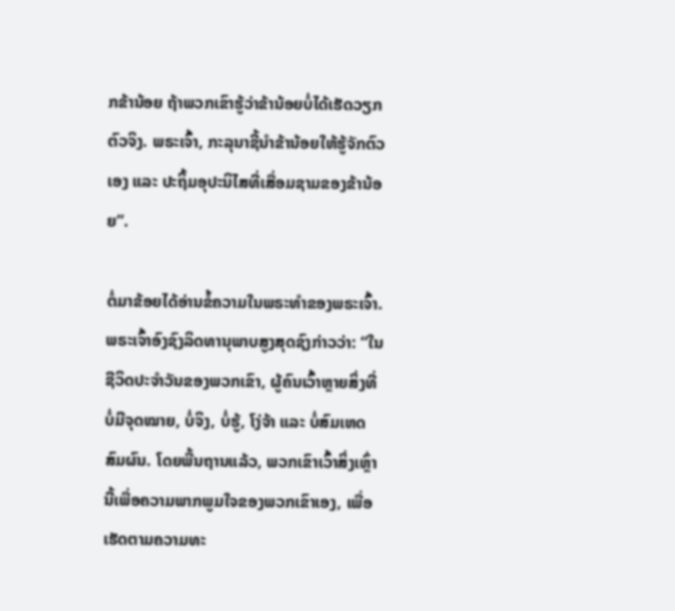ກຂ້ານ້ອຍ ຖ້າພວກເຂົາຮູ້ວ່າຂ້ານ້ອຍບໍ່ໄດ້ເຮັດວຽກຕົວຈິງ. ພຣະເຈົ້າ, ກະລຸນາຊີ້ນຳຂ້ານ້ອຍໃຫ້ຮູ້ຈັກຕົວເອງ ແລະ ປະຖິ້ມອຸປະນິໄສທີ່ເສື່ອມຊາມຂອງຂ້ານ້ອຍ”.

ຕໍ່ມາຂ້ອຍໄດ້ອ່ານຂໍ້ຄວາມໃນພຣະທຳຂອງພຣະເຈົ້າ. ພຣະເຈົ້າອົງຊົງລິດທານຸພາບສູງສຸດຊົງກ່າວວ່າ: “ໃນຊີວິດປະຈຳວັນຂອງພວກເຂົາ, ຜູ້ຄົນເວົ້າຫຼາຍສິ່ງທີ່ບໍ່ມີຈຸດໝາຍ, ບໍ່ຈິງ, ບໍ່ຮູ້, ໂງ່ຈ້າ ແລະ ບໍ່ສົມເຫດສົມຜົນ. ໂດຍພື້ນຖານແລ້ວ, ພວກເຂົາເວົ້າສິ່ງເຫຼົ່ານີ້ເພື່ອຄວາມພາກພູມໃຈຂອງພວກເຂົາເອງ, ເພື່ອເຮັດຕາມຄວາມທະ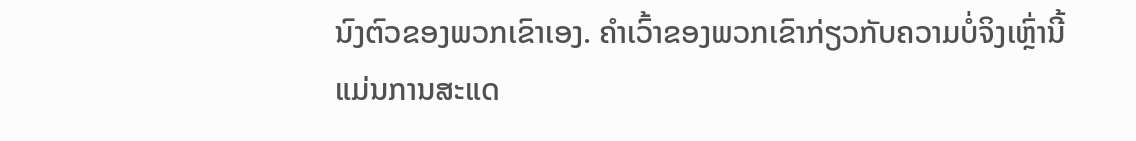ນົງຕົວຂອງພວກເຂົາເອງ. ຄຳເວົ້າຂອງພວກເຂົາກ່ຽວກັບຄວາມບໍ່ຈິງເຫຼົ່ານີ້ແມ່ນການສະແດ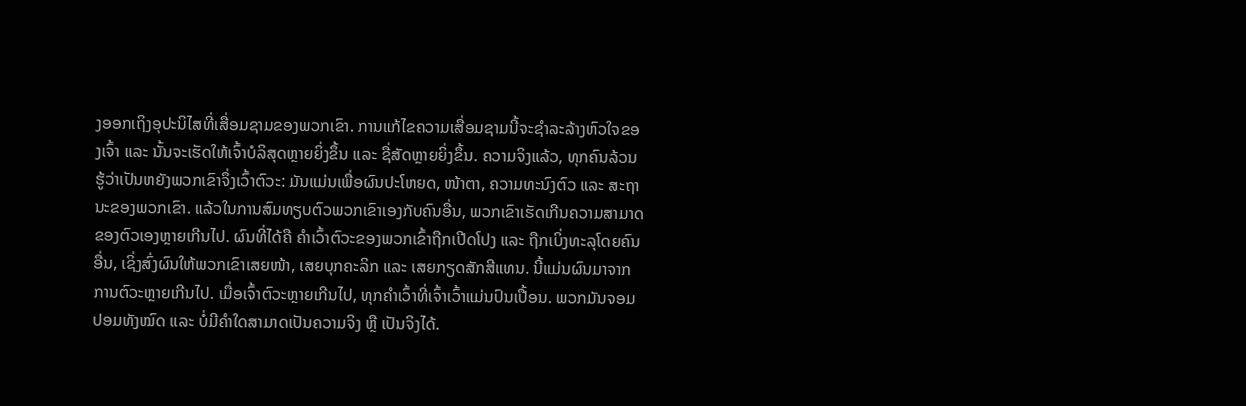ງອອກເຖິງອຸປະນິໄສທີ່ເສື່ອມຊາມຂອງພວກເຂົາ. ການແກ້ໄຂຄວາມເສື່ອມຊາມນີ້ຈະຊຳລະລ້າງຫົວໃຈຂອງເຈົ້າ ແລະ ນັ້ນຈະເຮັດໃຫ້ເຈົ້າບໍລິສຸດຫຼາຍຍິ່ງຂຶ້ນ ແລະ ຊື່ສັດຫຼາຍຍິ່ງຂຶ້ນ. ຄວາມຈິງແລ້ວ, ທຸກຄົນລ້ວນຮູ້ວ່າເປັນຫຍັງພວກເຂົາຈຶ່ງເວົ້າຕົວະ: ມັນແມ່ນເພື່ອຜົນປະໂຫຍດ, ໜ້າຕາ, ຄວາມທະນົງຕົວ ແລະ ສະຖານະຂອງພວກເຂົາ. ແລ້ວໃນການສົມທຽບຕົວພວກເຂົາເອງກັບຄົນອື່ນ, ພວກເຂົາເຮັດເກີນຄວາມສາມາດຂອງຕົວເອງຫຼາຍເກີນໄປ. ຜົນທີ່ໄດ້ຄື ຄຳເວົ້າຕົວະຂອງພວກເຂົ້າຖືກເປີດໂປງ ແລະ ຖືກເບິ່ງທະລຸໂດຍຄົນອື່ນ, ເຊິ່ງສົ່ງຜົນໃຫ້ພວກເຂົາເສຍໜ້າ, ເສຍບຸກຄະລິກ ແລະ ເສຍກຽດສັກສີແທນ. ນີ້ແມ່ນຜົນມາຈາກການຕົວະຫຼາຍເກີນໄປ. ເມື່ອເຈົ້າຕົວະຫຼາຍເກີນໄປ, ທຸກຄຳເວົ້າທີ່ເຈົ້າເວົ້າແມ່ນປົນເປື້ອນ. ພວກມັນຈອມປອມທັງໝົດ ແລະ ບໍ່ມີຄຳໃດສາມາດເປັນຄວາມຈິງ ຫຼື ເປັນຈິງໄດ້.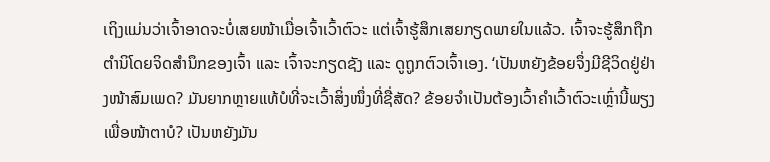ເຖິງແມ່ນວ່າເຈົ້າອາດຈະບໍ່ເສຍໜ້າເມື່ອເຈົ້າເວົ້າຕົວະ ແຕ່ເຈົ້າຮູ້ສຶກເສຍກຽດພາຍໃນແລ້ວ. ເຈົ້າຈະຮູ້ສຶກຖືກຕຳນິໂດຍຈິດສຳນຶກຂອງເຈົ້າ ແລະ ເຈົ້າຈະກຽດຊັງ ແລະ ດູຖູກຕົວເຈົ້າເອງ. ‘ເປັນຫຍັງຂ້ອຍຈຶ່ງມີຊີວິດຢູ່ຢ່າງໜ້າສົມເພດ? ມັນຍາກຫຼາຍແທ້ບໍທີ່ຈະເວົ້າສິ່ງໜຶ່ງທີ່ຊື່ສັດ? ຂ້ອຍຈຳເປັນຕ້ອງເວົ້າຄຳເວົ້າຕົວະເຫຼົ່ານີ້ພຽງເພື່ອໜ້າຕາບໍ? ເປັນຫຍັງມັນ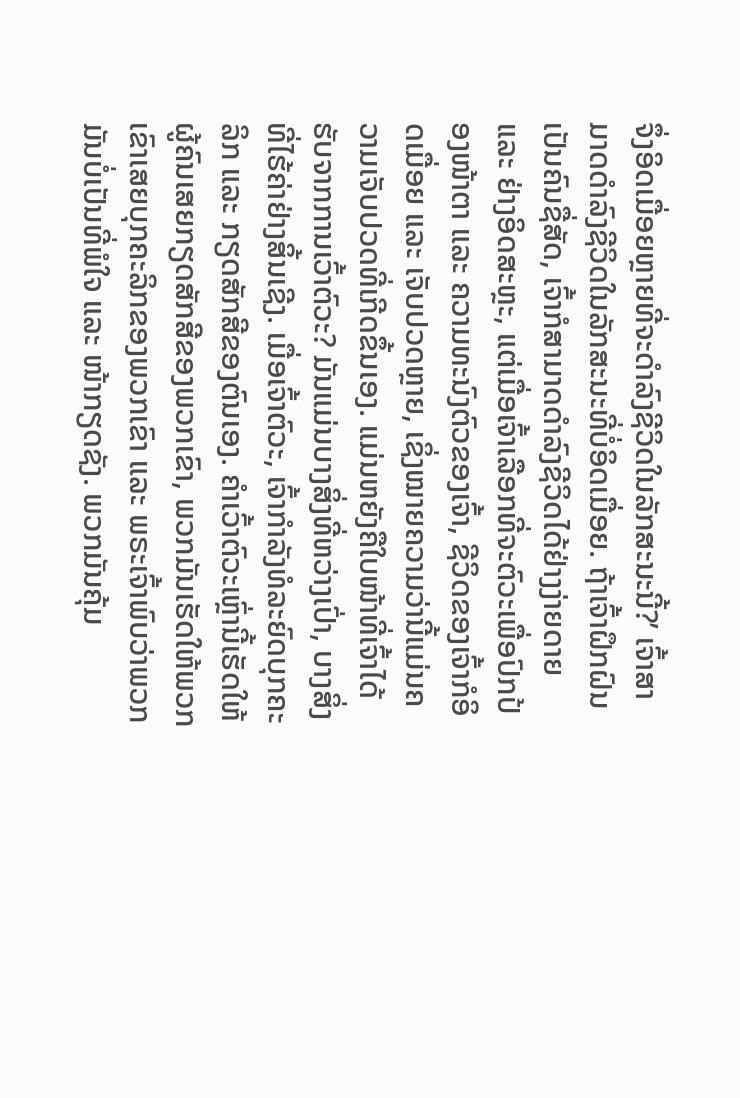ຈຶ່ງອິດເມື່ອຍຫຼາຍທີ່ຈະດຳລົງຊີວິດໃນລັກສະນະນີ້?’ ເຈົ້າສາມາດດຳລົງຊີວິດໃນລັກສະນະທີ່ບໍ່ອິດເມື່ອຍ. ຖ້າເຈົ້າຝຶກຝົນເປັນຄົນຊື່ສັດ, ເຈົ້າກໍສາມາດດຳລົງຊີວິດໄດ້ຢ່າງງ່າຍດາຍ ແລະ ຢ່າງອິດສະຫຼະ, ແຕ່ເມື່ອເຈົ້າເລືອກທີ່ຈະຕົວະເພື່ອປົກປ້ອງໜ້າຕາ ແລະ ຄວາມທະນົງຕົວຂອງເຈົ້າ, ຊີວິດຂອງເຈົ້າກໍອິດເມື່ອຍ ແລະ ເຈັບປວດຫຼາຍ, ເຊິ່ງໝາຍຄວາມວ່ານີ້ແມ່ນຄວາມເຈັບປວດທີ່ເກີດຂຶ້ນເອງ. ແມ່ນຫຍັງຄືໃບໜ້າທີ່ເຈົ້າໄດ້ຮັບຈາກການເວົ້າຕົວະ? ມັນແມ່ນບາງສິ່ງທີ່ຫວ່າງເປົ່າ, ບາງສິ່ງທີ່ໄຮ້ຄ່າຢ່າງສິ້ນເຊີງ. ເມື່ອເຈົ້າຕົວະ, ເຈົ້າກໍາລັງທໍລະຍົດບຸກຄະລິກ ແລະ ກຽດສັກສີຂອງຕົນເອງ. ຄຳເວົ້າຕົວະເຫຼົ່ານີ້ເຮັດໃຫ້ຜູ້ຄົນເສຍກຽດສັກສີຂອງພວກເຂົາ, ພວກມັນເຮັດໃຫ້ພວກເຂົາເສຍບຸກຄະລິກຂອງພວກເຂົາ ແລະ ພຣະເຈົ້າພົບວ່າພວກມັນບໍ່ເປັນທີ່ພໍໃຈ ແລະ ໜ້າກຽດຊັງ. ພວກມັນຄຸ້ມ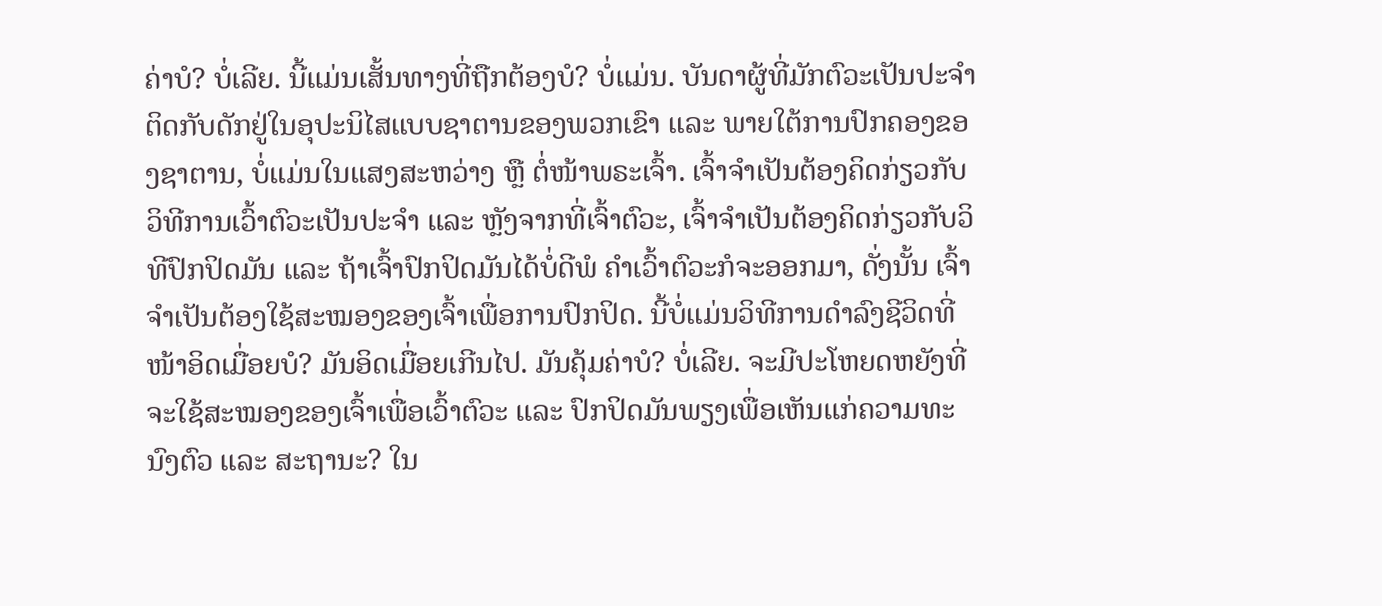ຄ່າບໍ? ບໍ່ເລີຍ. ນີ້ແມ່ນເສັ້ນທາງທີ່ຖືກຕ້ອງບໍ? ບໍ່ແມ່ນ. ບັນດາຜູ້ທີ່ມັກຕົວະເປັນປະຈໍາ ຕິດກັບດັກຢູ່ໃນອຸປະນິໄສແບບຊາຕານຂອງພວກເຂົາ ແລະ ພາຍໃຕ້ການປົກຄອງຂອງຊາຕານ, ບໍ່ແມ່ນໃນແສງສະຫວ່າງ ຫຼື ຕໍ່ໜ້າພຣະເຈົ້າ. ເຈົ້າຈຳເປັນຕ້ອງຄິດກ່ຽວກັບວິທີການເວົ້າຕົວະເປັນປະຈໍາ ແລະ ຫຼັງຈາກທີ່ເຈົ້າຕົວະ, ເຈົ້າຈຳເປັນຕ້ອງຄິດກ່ຽວກັບວິທີປົກປິດມັນ ແລະ ຖ້າເຈົ້າປົກປິດມັນໄດ້ບໍ່ດີພໍ ຄຳເວົ້າຕົວະກໍຈະອອກມາ, ດັ່ງນັ້ນ ເຈົ້າຈຳເປັນຕ້ອງໃຊ້ສະໝອງຂອງເຈົ້າເພື່ອການປົກປິດ. ນີ້ບໍ່ແມ່ນວິທີການດຳລົງຊີວິດທີ່ໜ້າອິດເມື່ອຍບໍ? ມັນອິດເມື່ອຍເກີນໄປ. ມັນຄຸ້ມຄ່າບໍ? ບໍ່ເລີຍ. ຈະມີປະໂຫຍດຫຍັງທີ່ຈະໃຊ້ສະໝອງຂອງເຈົ້າເພື່ອເວົ້າຕົວະ ແລະ ປົກປິດມັນພຽງເພື່ອເຫັນແກ່ຄວາມທະນົງຕົວ ແລະ ສະຖານະ? ໃນ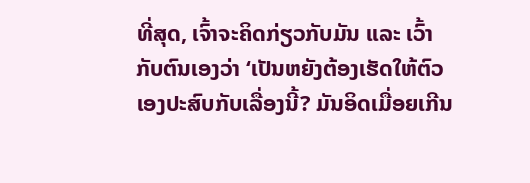ທີ່ສຸດ, ເຈົ້າຈະຄິດກ່ຽວກັບມັນ ແລະ ເວົ້າກັບຕົນເອງວ່າ ‘ເປັນຫຍັງຕ້ອງເຮັດໃຫ້ຕົວເອງປະສົບກັບເລື່ອງນີ້? ມັນອິດເມື່ອຍເກີນ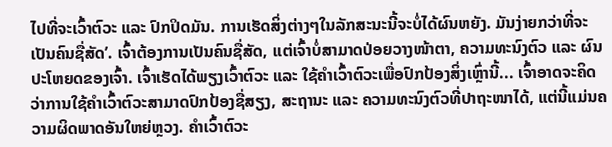ໄປທີ່ຈະເວົ້າຕົວະ ແລະ ປົກປິດມັນ. ການເຮັດສິ່ງຕ່າງໆໃນລັກສະນະນີ້ຈະບໍ່ໄດ້ຜົນຫຍັງ. ມັນງ່າຍກວ່າທີ່ຈະເປັນຄົນຊື່ສັດ’. ເຈົ້າຕ້ອງການເປັນຄົນຊື່ສັດ, ແຕ່ເຈົ້າບໍ່ສາມາດປ່ອຍວາງໜ້າຕາ, ຄວາມທະນົງຕົວ ແລະ ຜົນປະໂຫຍດຂອງເຈົ້າ. ເຈົ້າເຮັດໄດ້ພຽງເວົ້າຕົວະ ແລະ ໃຊ້ຄຳເວົ້າຕົວະເພື່ອປົກປ້ອງສິ່ງເຫຼົ່ານີ້... ເຈົ້າອາດຈະຄິດວ່າການໃຊ້ຄຳເວົ້າຕົວະສາມາດປົກປ້ອງຊື່ສຽງ, ສະຖານະ ແລະ ຄວາມທະນົງຕົວທີ່ປາຖະໜາໄດ້, ແຕ່ນີ້ແມ່ນຄວາມຜິດພາດອັນໃຫຍ່ຫຼວງ. ຄຳເວົ້າຕົວະ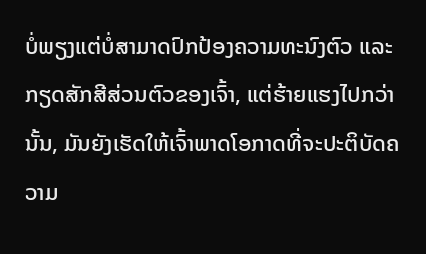ບໍ່ພຽງແຕ່ບໍ່ສາມາດປົກປ້ອງຄວາມທະນົງຕົວ ແລະ ກຽດສັກສີສ່ວນຕົວຂອງເຈົ້າ, ແຕ່ຮ້າຍແຮງໄປກວ່ານັ້ນ, ມັນຍັງເຮັດໃຫ້ເຈົ້າພາດໂອກາດທີ່ຈະປະຕິບັດຄວາມ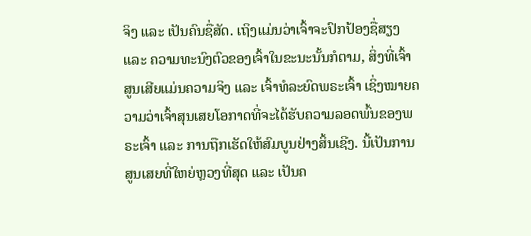ຈິງ ແລະ ເປັນຄົນຊື່ສັດ. ເຖິງແມ່ນວ່າເຈົ້າຈະປົກປ້ອງຊື່ສຽງ ແລະ ຄວາມທະນົງຕົວຂອງເຈົ້າໃນຂະນະນັ້ນກໍຕາມ, ສິ່ງທີ່ເຈົ້າສູນເສີຍແມ່ນຄວາມຈິງ ແລະ ເຈົ້າທໍລະຍົດພຣະເຈົ້າ ເຊິ່ງໝາຍຄວາມວ່າເຈົ້າສຸນເສຍໂອກາດທີ່ຈະໄດ້ຮັບຄວາມລອດພົ້ນຂອງພຣະເຈົ້າ ແລະ ການຖືກເຮັດໃຫ້ສົມບູນຢ່າງສິ້ນເຊີງ. ນີ້ເປັນການສູນເສຍທີ່ໃຫຍ່ຫຼວງທີ່ສຸດ ແລະ ເປັນຄ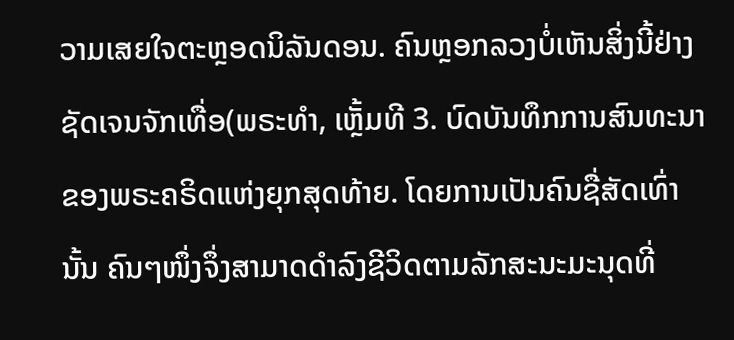ວາມເສຍໃຈຕະຫຼອດນິລັນດອນ. ຄົນຫຼອກລວງບໍ່ເຫັນສິ່ງນີ້ຢ່າງຊັດເຈນຈັກເທື່ອ(ພຣະທຳ, ເຫຼັ້ມທີ 3. ບົດບັນທຶກການສົນທະນາຂອງພຣະຄຣິດແຫ່ງຍຸກສຸດທ້າຍ. ໂດຍການເປັນຄົນຊື່ສັດເທົ່ານັ້ນ ຄົນໆໜຶ່ງຈຶ່ງສາມາດດຳລົງຊີວິດຕາມລັກສະນະມະນຸດທີ່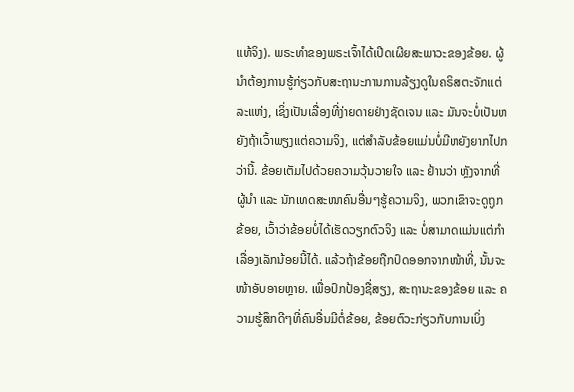ແທ້ຈິງ). ພຣະທຳຂອງພຣະເຈົ້າໄດ້ເປີດເຜີຍສະພາວະຂອງຂ້ອຍ. ຜູ້ນຳຕ້ອງການຮູ້ກ່ຽວກັບສະຖານະການການລ້ຽງດູໃນຄຣິສຕະຈັກແຕ່ລະແຫ່ງ, ເຊິ່ງເປັນເລື່ອງທີ່ງ່າຍດາຍຢ່າງຊັດເຈນ ແລະ ມັນຈະບໍ່ເປັນຫຍັງຖ້າເວົ້າພຽງແຕ່ຄວາມຈິງ, ແຕ່ສຳລັບຂ້ອຍແມ່ນບໍ່ມີຫຍັງຍາກໄປກວ່ານີ້. ຂ້ອຍເຕັມໄປດ້ວຍຄວາມວຸ້ນວາຍໃຈ ແລະ ຢ້ານວ່າ ຫຼັງຈາກທີ່ຜູ້ນຳ ແລະ ນັກເທດສະໜາຄົນອື່ນໆຮູ້ຄວາມຈິງ, ພວກເຂົາຈະດູຖູກຂ້ອຍ, ເວົ້າວ່າຂ້ອຍບໍ່ໄດ້ເຮັດວຽກຕົວຈິງ ແລະ ບໍ່ສາມາດແມ່ນແຕ່ກຳເລື່ອງເລັກນ້ອຍນີ້ໄດ້. ແລ້ວຖ້າຂ້ອຍຖືກປົດອອກຈາກໜ້າທີ່, ນັ້ນຈະໜ້າອັບອາຍຫຼາຍ. ເພື່ອປົກປ້ອງຊື່ສຽງ, ສະຖານະຂອງຂ້ອຍ ແລະ ຄວາມຮູ້ສຶກດີໆທີ່ຄົນອື່ນມີຕໍ່ຂ້ອຍ, ຂ້ອຍຕົວະກ່ຽວກັບການເບິ່ງ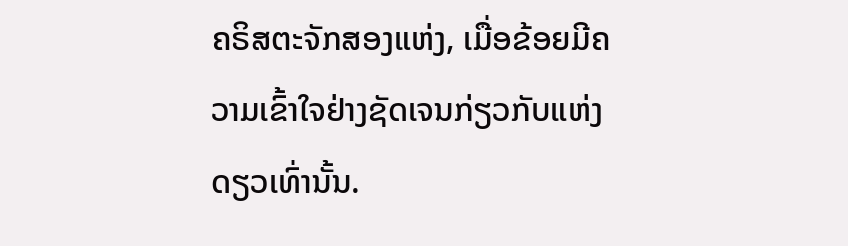ຄຣິສຕະຈັກສອງແຫ່ງ, ເມື່ອຂ້ອຍມີຄວາມເຂົ້າໃຈຢ່າງຊັດເຈນກ່ຽວກັບແຫ່ງດຽວເທົ່ານັ້ນ.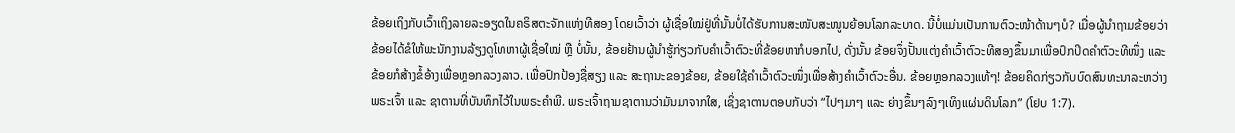ຂ້ອຍເຖິງກັບເວົ້າເຖິງລາຍລະອຽດໃນຄຣິສຕະຈັກແຫ່ງທີສອງ ໂດຍເວົ້າວ່າ ຜູ້ເຊື່ອໃໝ່ຢູ່ທີ່ນັ້ນບໍ່ໄດ້ຮັບການສະໜັບສະໜູນຍ້ອນໂລກລະບາດ. ນີ້ບໍ່ແມ່ນເປັນການຕົວະໜ້າດ້ານໆບໍ? ເມື່ອຜູ້ນຳຖາມຂ້ອຍວ່າຂ້ອຍໄດ້ຂໍໃຫ້ພະນັກງານລ້ຽງດູໂທຫາຜູ້ເຊື່ອໃໝ່ ຫຼື ບໍ່ນັ້ນ, ຂ້ອຍຢ້ານຜູ້ນຳຮູ້ກ່ຽວກັບຄຳເວົ້າຕົວະທີ່ຂ້ອຍຫາກໍບອກໄປ, ດັ່ງນັ້ນ ຂ້ອຍຈຶ່ງປັ້ນແຕ່ງຄຳເວົ້າຕົວະທີສອງຂຶ້ນມາເພື່ອປົກປິດຄໍາຕົວະທີໜຶ່ງ ແລະ ຂ້ອຍກໍສ້າງຂໍ້ອ້າງເພື່ອຫຼອກລວງລາວ. ເພື່ອປົກປ້ອງຊື່ສຽງ ແລະ ສະຖານະຂອງຂ້ອຍ, ຂ້ອຍໃຊ້ຄຳເວົ້າຕົວະໜຶ່ງເພື່ອສ້າງຄຳເວົ້າຕົວະອື່ນ. ຂ້ອຍຫຼອກລວງແທ້ໆ! ຂ້ອຍຄິດກ່ຽວກັບບົດສົນທະນາລະຫວ່າງພຣະເຈົ້າ ແລະ ຊາຕານທີ່ບັນທຶກໄວ້ໃນພຣະຄຳພີ. ພຣະເຈົ້າຖາມຊາຕານວ່າມັນມາຈາກໃສ, ເຊິ່ງຊາຕານຕອບກັບວ່າ “ໄປໆມາໆ ແລະ ຍ່າງຂຶ້ນໆລົງໆເທິງແຜ່ນດິນໂລກ” (ໂຢບ 1:7).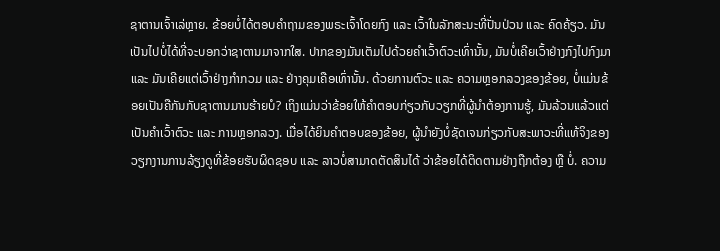ຊາຕານເຈົ້າເລ່ຫຼາຍ. ຂ້ອຍບໍ່ໄດ້ຕອບຄຳຖາມຂອງພຣະເຈົ້າໂດຍກົງ ແລະ ເວົ້າໃນລັກສະນະທີ່ປັ່ນປ່ວນ ແລະ ຄົດຄ້ຽວ. ມັນເປັນໄປບໍ່ໄດ້ທີ່ຈະບອກວ່າຊາຕານມາຈາກໃສ. ປາກຂອງມັນເຕັມໄປດ້ວຍຄຳເວົ້າຕົວະເທົ່ານັ້ນ, ມັນບໍ່ເຄີຍເວົ້າຢ່າງກົງໄປກົງມາ ແລະ ມັນເຄີຍແຕ່ເວົ້າຢ່າງກຳກວມ ແລະ ຢ່າງຄຸມເຄືອເທົ່ານັ້ນ. ດ້ວຍການຕົວະ ແລະ ຄວາມຫຼອກລວງຂອງຂ້ອຍ, ບໍ່ແມ່ນຂ້ອຍເປັນຄືກັນກັບຊາຕານມານຮ້າຍບໍ? ເຖິງແມ່ນວ່າຂ້ອຍໃຫ້ຄຳຕອບກ່ຽວກັບວຽກທີ່ຜູ້ນຳຕ້ອງການຮູ້, ມັນລ້ວນແລ້ວແຕ່ເປັນຄຳເວົ້າຕົວະ ແລະ ການຫຼອກລວງ. ເມື່ອໄດ້ຍິນຄຳຕອບຂອງຂ້ອຍ, ຜູ້ນຳຍັງບໍ່ຊັດເຈນກ່ຽວກັບສະພາວະທີ່ແທ້ຈິງຂອງວຽກງານການລ້ຽງດູທີ່ຂ້ອຍຮັບຜິດຊອບ ແລະ ລາວບໍ່ສາມາດຕັດສິນໄດ້ ວ່າຂ້ອຍໄດ້ຕິດຕາມຢ່າງຖືກຕ້ອງ ຫຼື ບໍ່. ຄວາມ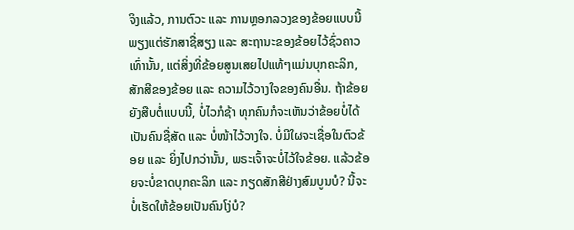ຈິງແລ້ວ, ການຕົວະ ແລະ ການຫຼອກລວງຂອງຂ້ອຍແບບນີ້ ພຽງແຕ່ຮັກສາຊື່ສຽງ ແລະ ສະຖານະຂອງຂ້ອຍໄວ້ຊົ່ວຄາວເທົ່ານັ້ນ, ແຕ່ສິ່ງທີ່ຂ້ອຍສູນເສຍໄປແທ້ໆແມ່ນບຸກຄະລິກ, ສັກສີຂອງຂ້ອຍ ແລະ ຄວາມໄວ້ວາງໃຈຂອງຄົນອື່ນ. ຖ້າຂ້ອຍຍັງສືບຕໍ່ແບບນີ້, ບໍ່ໄວກໍຊ້າ ທຸກຄົນກໍຈະເຫັນວ່າຂ້ອຍບໍ່ໄດ້ເປັນຄົນຊື່ສັດ ແລະ ບໍ່ໜ້າໄວ້ວາງໃຈ. ບໍ່ມີໃຜຈະເຊື່ອໃນຕົວຂ້ອຍ ແລະ ຍິ່ງໄປກວ່ານັ້ນ, ພຣະເຈົ້າຈະບໍ່ໄວ້ໃຈຂ້ອຍ. ແລ້ວຂ້ອຍຈະບໍ່ຂາດບຸກຄະລິກ ແລະ ກຽດສັກສີຢ່າງສົມບູນບໍ? ນີ້ຈະບໍ່ເຮັດໃຫ້ຂ້ອຍເປັນຄົນໂງ່ບໍ?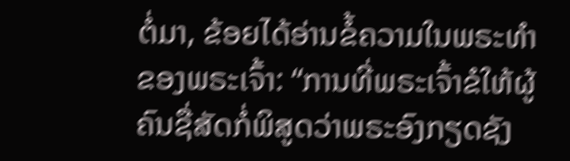ຕໍ່ມາ, ຂ້ອຍໄດ້ອ່ານຂໍ້ຄວາມໃນພຣະທຳຂອງພຣະເຈົ້າ: “ການທີ່ພຣະເຈົ້າຂໍໃຫ້ຜູ້ຄົນຊື່ສັດກໍ່ພິສູດວ່າພຣະອົງກຽດຊັງ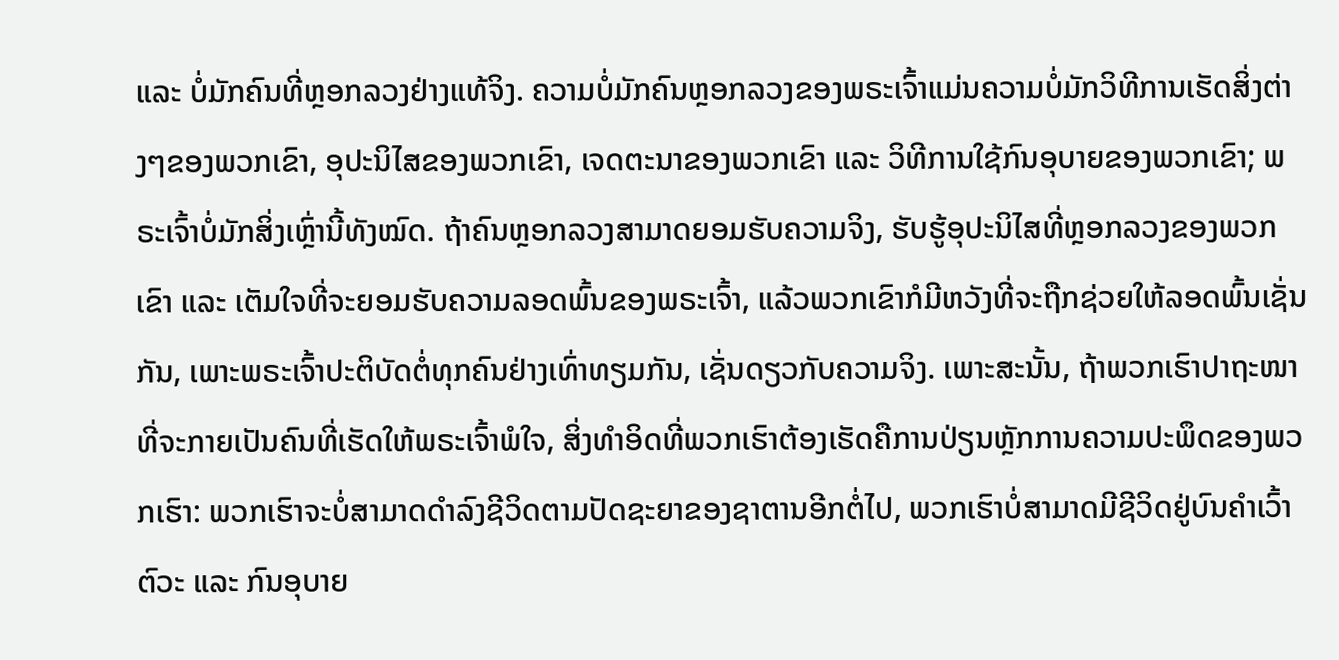ແລະ ບໍ່ມັກຄົນທີ່ຫຼອກລວງຢ່າງແທ້ຈິງ. ຄວາມບໍ່ມັກຄົນຫຼອກລວງຂອງພຣະເຈົ້າແມ່ນຄວາມບໍ່ມັກວິທີການເຮັດສິ່ງຕ່າງໆຂອງພວກເຂົາ, ອຸປະນິໄສຂອງພວກເຂົາ, ເຈດຕະນາຂອງພວກເຂົາ ແລະ ວິທີການໃຊ້ກົນອຸບາຍຂອງພວກເຂົາ; ພຣະເຈົ້າບໍ່ມັກສິ່ງເຫຼົ່ານີ້ທັງໝົດ. ຖ້າຄົນຫຼອກລວງສາມາດຍອມຮັບຄວາມຈິງ, ຮັບຮູ້ອຸປະນິໄສທີ່ຫຼອກລວງຂອງພວກເຂົາ ແລະ ເຕັມໃຈທີ່ຈະຍອມຮັບຄວາມລອດພົ້ນຂອງພຣະເຈົ້າ, ແລ້ວພວກເຂົາກໍມີຫວັງທີ່ຈະຖືກຊ່ວຍໃຫ້ລອດພົ້ນເຊັ່ນກັນ, ເພາະພຣະເຈົ້າປະຕິບັດຕໍ່ທຸກຄົນຢ່າງເທົ່າທຽມກັນ, ເຊັ່ນດຽວກັບຄວາມຈິງ. ເພາະສະນັ້ນ, ຖ້າພວກເຮົາປາຖະໜາທີ່ຈະກາຍເປັນຄົນທີ່ເຮັດໃຫ້ພຣະເຈົ້າພໍໃຈ, ສິ່ງທຳອິດທີ່ພວກເຮົາຕ້ອງເຮັດຄືການປ່ຽນຫຼັກການຄວາມປະພຶດຂອງພວກເຮົາ: ພວກເຮົາຈະບໍ່ສາມາດດຳລົງຊີວິດຕາມປັດຊະຍາຂອງຊາຕານອີກຕໍ່ໄປ, ພວກເຮົາບໍ່ສາມາດມີຊີວິດຢູ່ບົນຄຳເວົ້າຕົວະ ແລະ ກົນອຸບາຍ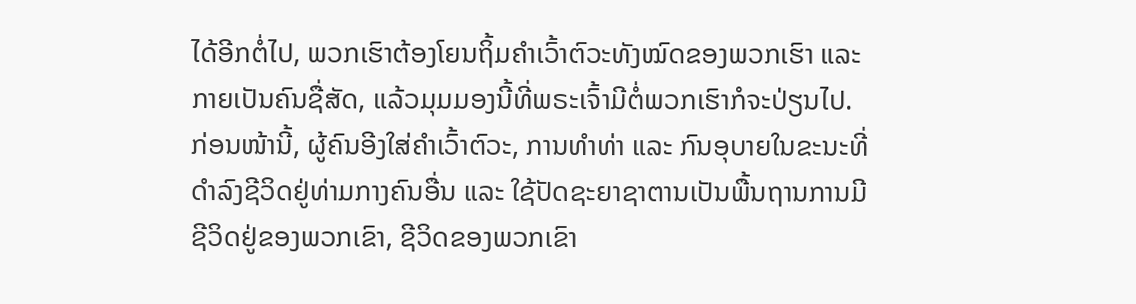ໄດ້ອີກຕໍ່ໄປ, ພວກເຮົາຕ້ອງໂຍນຖິ້ມຄຳເວົ້າຕົວະທັງໝົດຂອງພວກເຮົາ ແລະ ກາຍເປັນຄົນຊື່ສັດ, ແລ້ວມຸມມອງນີ້ທີ່ພຣະເຈົ້າມີຕໍ່ພວກເຮົາກໍຈະປ່ຽນໄປ. ກ່ອນໜ້ານີ້, ຜູ້ຄົນອີງໃສ່ຄຳເວົ້າຕົວະ, ການທຳທ່າ ແລະ ກົນອຸບາຍໃນຂະນະທີ່ດຳລົງຊີວິດຢູ່ທ່າມກາງຄົນອື່ນ ແລະ ໃຊ້ປັດຊະຍາຊາຕານເປັນພື້ນຖານການມີຊີວິດຢູ່ຂອງພວກເຂົາ, ຊີວິດຂອງພວກເຂົາ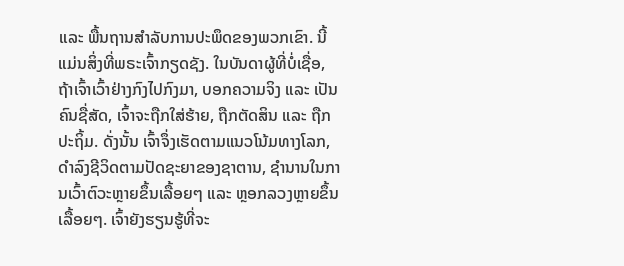ແລະ ພື້ນຖານສຳລັບການປະພຶດຂອງພວກເຂົາ. ນີ້ແມ່ນສິ່ງທີ່ພຣະເຈົ້າກຽດຊັງ. ໃນບັນດາຜູ້ທີ່ບໍ່ເຊື່ອ, ຖ້າເຈົ້າເວົ້າຢ່າງກົງໄປກົງມາ, ບອກຄວາມຈິງ ແລະ ເປັນຄົນຊື່ສັດ, ເຈົ້າຈະຖືກໃສ່ຮ້າຍ, ຖືກຕັດສິນ ແລະ ຖືກປະຖິ້ມ. ດັ່ງນັ້ນ ເຈົ້າຈຶ່ງເຮັດຕາມແນວໂນ້ມທາງໂລກ, ດຳລົງຊີວິດຕາມປັດຊະຍາຂອງຊາຕານ, ຊຳນານໃນການເວົ້າຕົວະຫຼາຍຂຶ້ນເລື້ອຍໆ ແລະ ຫຼອກລວງຫຼາຍຂຶ້ນເລື້ອຍໆ. ເຈົ້າຍັງຮຽນຮູ້ທີ່ຈະ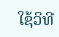ໃຊ້ວິທີ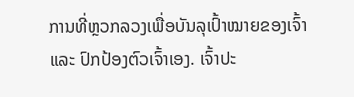ການທີ່ຫຼວກລວງເພື່ອບັນລຸເປົ້າໝາຍຂອງເຈົ້າ ແລະ ປົກປ້ອງຕົວເຈົ້າເອງ. ເຈົ້າປະ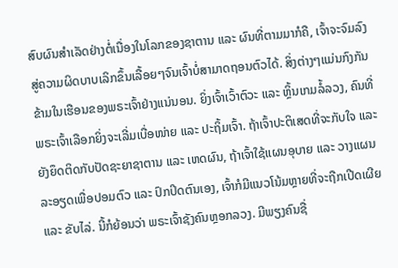ສົບຜົນສຳເລັດຢ່າງຕໍ່ເນື່ອງໃນໂລກຂອງຊາຕານ ແລະ ຜົນທີ່ຕາມມາກໍຄື, ເຈົ້າຈະຈົມລົງສູ່ຄວາມຜິດບາບເລິກຂຶ້ນເລື້ອຍໆຈົນເຈົ້າບໍ່ສາມາດຖອນຕົວໄດ້. ສິ່ງຕ່າງໆແມ່ນກົງກັນຂ້າມໃນເຮືອນຂອງພຣະເຈົ້າຢ່າງແນ່ນອນ. ຍິ່ງເຈົ້າເວົ້າຕົວະ ແລະ ຫຼິ້ນເກມລໍ້ລວງ, ຄົນທີ່ພຣະເຈົ້າເລືອກຍິ່ງຈະເລີ່ມເບື່ອໜ່າຍ ແລະ ປະຖິ້ມເຈົ້າ. ຖ້າເຈົ້າປະຕິເສດທີ່ຈະກັບໃຈ ແລະ ຍັງຍຶດຕິດກັບປັດຊະຍາຊາຕານ ແລະ ເຫດຜົນ, ຖ້າເຈົ້າໃຊ້ແຜນອຸບາຍ ແລະ ວາງແຜນລະອຽດເພື່ອປອມຕົວ ແລະ ປົກປິດຕົນເອງ, ເຈົ້າກໍມີແນວໂນ້ມຫຼາຍທີ່ຈະຖືກເປີດເຜີຍ ແລະ ຂັບໄລ່. ນີ້ກໍຍ້ອນວ່າ ພຣະເຈົ້າຊັງຄົນຫຼອກລວງ. ມີພຽງຄົນຊື່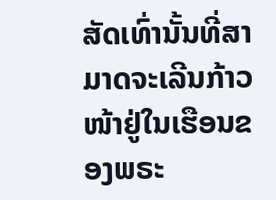ສັດເທົ່ານັ້ນທີ່ສາມາດຈະເລີນກ້າວໜ້າຢູ່ໃນເຮືອນຂອງພຣະ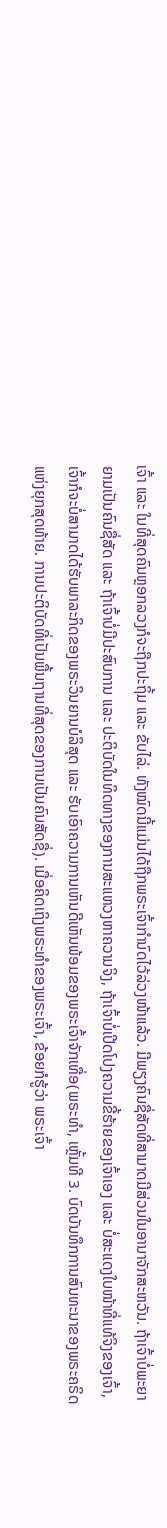ເຈົ້າ ແລະ ໃນທີ່ສຸດຄົນຫຼອກລວງກໍຈະຖືກປະຖິ້ມ ແລະ ຂັບໄລ່. ທັງໝົດນີ້ແມ່ນໄດ້ຖືກພຣະເຈົ້າກຳນົດໄວ້ລ່ວງໜ້າແລ້ວ. ມີພຽງຄົນຊື່ສັດທີ່ສາມາດມີສ່ວນໃນອານາຈັກສະຫວັນ. ຖ້າເຈົ້າບໍ່ພະຍາຍາມເປັນຄົນຊື່ສັດ ແລະ ຖ້າເຈົ້າບໍ່ມີປະສົບການ ແລະ ປະຕິບັດໃນທິດທາງຂອງການສະແຫວງຫາຄວາມຈິງ, ຖ້າເຈົ້າບໍ່ເປີດໂປງຄວາມຂີ້ຮ້າຍຂອງເຈົ້າເອງ ແລະ ບໍ່ສະແດງໃບໜ້າທີ່ແທ້ຈິງຂອງເຈົ້າ, ເຈົ້າກໍຈະບໍ່ສາມາດໄດ້ຮັບພາລະກິດຂອງພຣະວິນຍານບໍລິສຸດ ແລະ ຮັບເອົາຄວາມການເຫັນດີເຫັນພ້ອມຂອງພຣະເຈົ້າຈັກເທື່ອ(ພຣະທຳ, ເຫຼັ້ມທີ 3. ບົດບັນທຶກການສົນທະນາຂອງພຣະຄຣິດແຫ່ງຍຸກສຸດທ້າຍ. ການປະຕິບັດທີ່ເປັນພື້ນຖານທີ່ສຸດຂອງການເປັນຄົນສັດຊື່). ເມື່ອຄິດເຖິງພຣະທຳຂອງພຣະເຈົ້າ, ຂ້ອຍກໍຮູ້ວ່າ ພຣະເຈົ້າ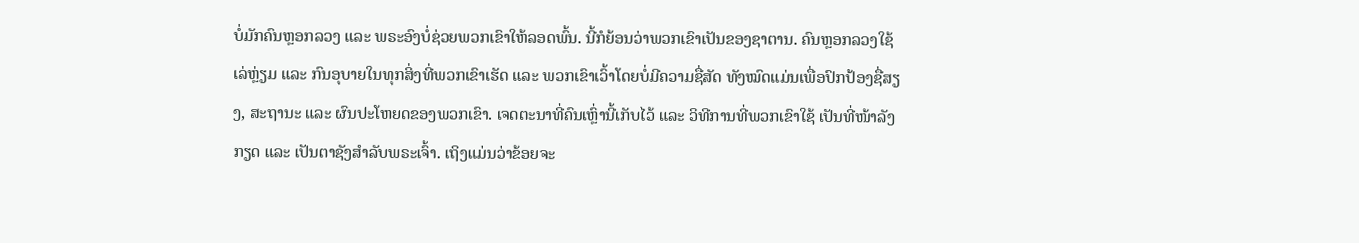ບໍ່ມັກຄົນຫຼອກລວງ ແລະ ພຣະອົງບໍ່ຊ່ວຍພວກເຂົາໃຫ້ລອດພົ້ນ. ນີ້ກໍຍ້ອນວ່າພວກເຂົາເປັນຂອງຊາຕານ. ຄົນຫຼອກລວງໃຊ້ເລ່ຫຼ່ຽມ ແລະ ກົນອຸບາຍໃນທຸກສິ່ງທີ່ພວກເຂົາເຮັດ ແລະ ພວກເຂົາເວົ້າໂດຍບໍ່ມີຄວາມຊື່ສັດ ທັງໝົດແມ່ນເພື່ອປົກປ້ອງຊື່ສຽງ, ສະຖານະ ແລະ ຜົນປະໂຫຍດຂອງພວກເຂົາ. ເຈດຕະນາທີ່ຄົນເຫຼົ່ານີ້ເກັບໄວ້ ແລະ ວິທີການທີ່ພວກເຂົາໃຊ້ ເປັນທີ່ໜ້າລັງກຽດ ແລະ ເປັນຕາຊັງສຳລັບພຣະເຈົ້າ. ເຖິງແມ່ນວ່າຂ້ອຍຈະ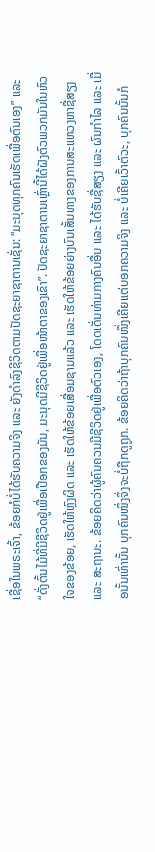ເຊື່ອໃນພຣະເຈົ້າ, ຂ້ອຍກໍບໍ່ໄດ້ຮັບຄວາມຈິງ ແລະ ຍັງດຳລົງຊີວິດຕາມປັດຊະຍາຊາຕານເຊັ່ນ: “ມະນຸດທຸກຄົນເຮັດເພື່ອຕົນເອງ” ແລະ “ດັ່ງຕົ້ນໄມ້ທີ່ມີຊີວິດຢູ່ເພື່ອເປືອກຂອງມັນ, ມະນຸດມີຊີວິດຢູ່ເພື່ອໜ້າຕາຂອງເຂົາ”. ປັດຊະຍາຊາຕານເຫຼົ່ານີ້ໄດ້ຝັງຕົວພວກມັນໃນຫົວໃຈຂອງຂ້ອຍ, ເຮັດໃຫ້ຫຼົງຜິດ ແລະ ເຮັດໃຫ້ຂ້ອຍເສື່ອມຊາມແລ້ວ ແລະ ເຮັດໃຫ້ຂ້ອຍຍ່າງບົນເສັ້ນທາງຂອງການສະແຫວງຫາຊື່ສຽງ ແລະ ສະຖານະ. ຂ້ອຍຄິດວ່າຜູ້ຄົນຄວນມີຊີວິດຢູ່ເພື່ອຕົວເອງ, ໂດດເດັ່ນທ່າມກາງຄົນອື່ນ ແລະ ໄດ້ຮັບຊື່ສຽງ ແລະ ຜົນກໍາໄລ ແລະ ເມື່ອນັ້ນເທົ່ານັ້ນ ບຸກຄົນໜຶ່ງຈຶ່ງຈະບໍ່ຖືກດູຖູກ. ຂ້ອຍຄິດວ່າຖ້າບຸກຄົນໜຶ່ງເຄີຍແຕ່ບອກຄວາມຈິງ ແລະ ບໍ່ເຄີຍເວົ້າຕົວະ, ບຸກຄົນນັ້ນກໍ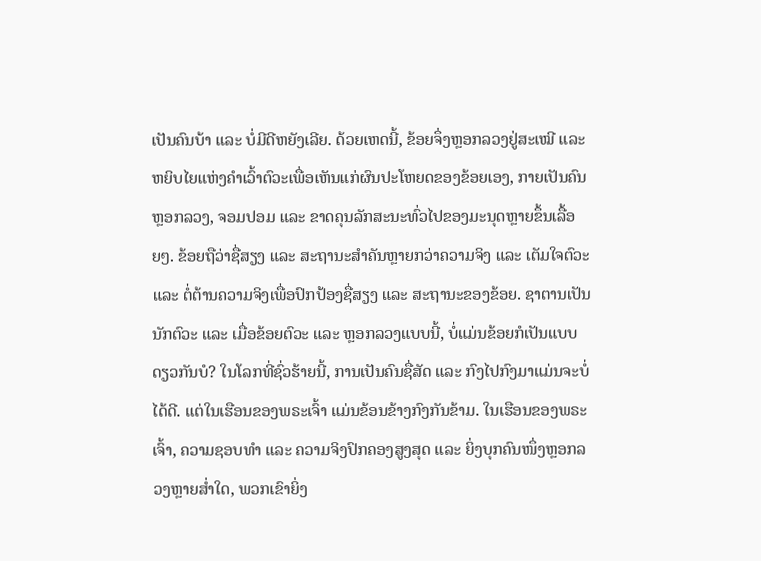ເປັນຄົນບ້າ ແລະ ບໍ່ມີດີຫຍັງເລີຍ. ດ້ວຍເຫດນີ້, ຂ້ອຍຈຶ່ງຫຼອກລວງຢູ່ສະເໝີ ແລະ ຫຍິບໄຍແຫ່ງຄຳເວົ້າຕົວະເພື່ອເຫັນແກ່ຜົນປະໂຫຍດຂອງຂ້ອຍເອງ, ກາຍເປັນຄົນຫຼອກລວງ, ຈອມປອມ ແລະ ຂາດຄຸນລັກສະນະທົ່ວໄປຂອງມະນຸດຫຼາຍຂຶ້ນເລື້ອຍໆ. ຂ້ອຍຖືວ່າຊື່ສຽງ ແລະ ສະຖານະສຳຄັນຫຼາຍກວ່າຄວາມຈິງ ແລະ ເຕັມໃຈຕົວະ ແລະ ຕໍ່ຕ້ານຄວາມຈິງເພື່ອປົກປ້ອງຊື່ສຽງ ແລະ ສະຖານະຂອງຂ້ອຍ. ຊາຕານເປັນນັກຕົວະ ແລະ ເມື່ອຂ້ອຍຕົວະ ແລະ ຫຼອກລວງແບບນີ້, ບໍ່ແມ່ນຂ້ອຍກໍເປັນແບບດຽວກັນບໍ? ໃນໂລກທີ່ຊົ່ວຮ້າຍນີ້, ການເປັນຄົນຊື່ສັດ ແລະ ກົງໄປກົງມາແມ່ນຈະບໍ່ໄດ້ດີ. ແຕ່ໃນເຮືອນຂອງພຣະເຈົ້າ ແມ່ນຂ້ອນຂ້າງກົງກັນຂ້າມ. ໃນເຮືອນຂອງພຣະເຈົ້າ, ຄວາມຊອບທຳ ແລະ ຄວາມຈິງປົກຄອງສູງສຸດ ແລະ ຍິ່ງບຸກຄົນໜຶ່ງຫຼອກລວງຫຼາຍສ່ຳໃດ, ພວກເຂົາຍິ່ງ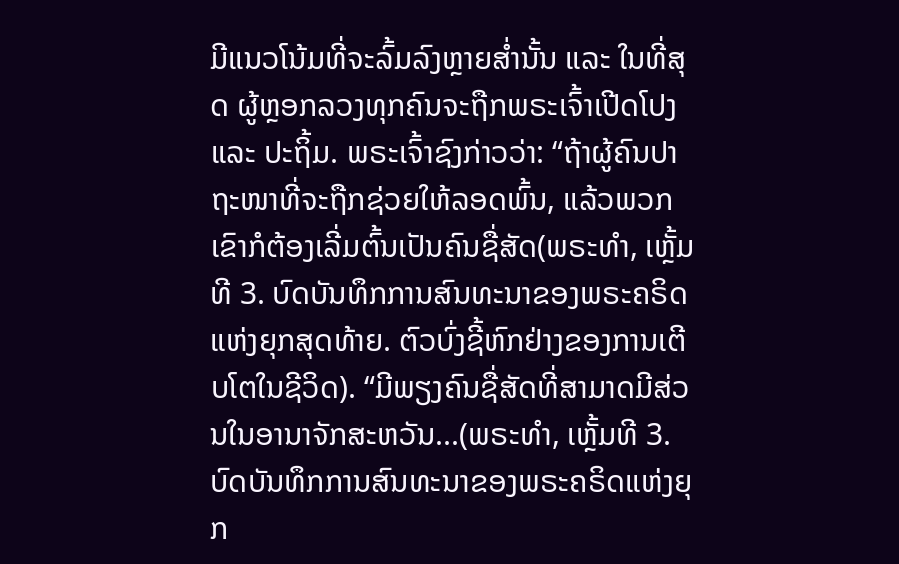ມີແນວໂນ້ມທີ່ຈະລົ້ມລົງຫຼາຍສ່ຳນັ້ນ ແລະ ໃນທີ່ສຸດ ຜູ້ຫຼອກລວງທຸກຄົນຈະຖືກພຣະເຈົ້າເປີດໂປງ ແລະ ປະຖິ້ມ. ພຣະເຈົ້າຊົງກ່າວວ່າ: “ຖ້າຜູ້ຄົນປາຖະໜາທີ່ຈະຖືກຊ່ວຍໃຫ້ລອດພົ້ນ, ແລ້ວພວກເຂົາກໍຕ້ອງເລີ່ມຕົ້ນເປັນຄົນຊື່ສັດ(ພຣະທຳ, ເຫຼັ້ມທີ 3. ບົດບັນທຶກການສົນທະນາຂອງພຣະຄຣິດແຫ່ງຍຸກສຸດທ້າຍ. ຕົວບົ່ງຊີ້ຫົກຢ່າງຂອງການເຕີບໂຕໃນຊີວິດ). “ມີພຽງຄົນຊື່ສັດທີ່ສາມາດມີສ່ວນໃນອານາຈັກສະຫວັນ...(ພຣະທຳ, ເຫຼັ້ມທີ 3. ບົດບັນທຶກການສົນທະນາຂອງພຣະຄຣິດແຫ່ງຍຸກ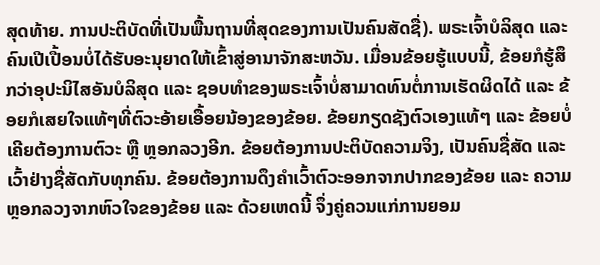ສຸດທ້າຍ. ການປະຕິບັດທີ່ເປັນພື້ນຖານທີ່ສຸດຂອງການເປັນຄົນສັດຊື່). ພຣະເຈົ້າບໍລິສຸດ ແລະ ຄົນເປີເປື້ອນບໍ່ໄດ້ຮັບອະນຸຍາດໃຫ້ເຂົ້າສູ່ອານາຈັກສະຫວັນ. ເມື່ອນຂ້ອຍຮູ້ແບບນີ້, ຂ້ອຍກໍຮູ້ສຶກວ່າອຸປະນິໄສອັນບໍລິສຸດ ແລະ ຊອບທຳຂອງພຣະເຈົ້າບໍ່ສາມາດທົນຕໍ່ການເຮັດຜິດໄດ້ ແລະ ຂ້ອຍກໍເສຍໃຈແທ້ໆທີ່ຕົວະອ້າຍເອື້ອຍນ້ອງຂອງຂ້ອຍ. ຂ້ອຍກຽດຊັງຕົວເອງແທ້ໆ ແລະ ຂ້ອຍບໍ່ເຄີຍຕ້ອງການຕົວະ ຫຼື ຫຼອກລວງອີກ. ຂ້ອຍຕ້ອງການປະຕິບັດຄວາມຈິງ, ເປັນຄົນຊື່ສັດ ແລະ ເວົ້າຢ່າງຊື່ສັດກັບທຸກຄົນ. ຂ້ອຍຕ້ອງການດຶງຄຳເວົ້າຕົວະອອກຈາກປາກຂອງຂ້ອຍ ແລະ ຄວາມຫຼອກລວງຈາກຫົວໃຈຂອງຂ້ອຍ ແລະ ດ້ວຍເຫດນີ້ ຈຶ່ງຄູ່ຄວນແກ່ການຍອມ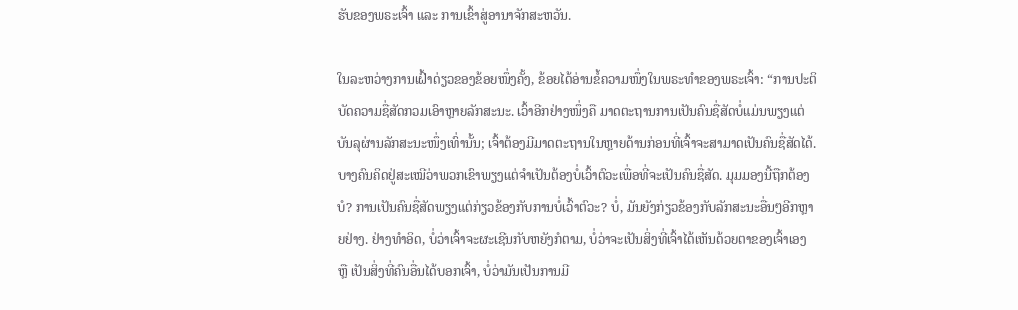ຮັບຂອງພຣະເຈົ້າ ແລະ ການເຂົ້າສູ່ອານາຈັກສະຫວັນ.

ໃນລະຫວ່າງການເຝົ້າດ່ຽວຂອງຂ້ອຍໜຶ່ງຄັ້ງ, ຂ້ອຍໄດ້ອ່ານຂໍ້ຄວາມໜຶ່ງໃນພຣະທຳຂອງພຣະເຈົ້າ: “ການປະຕິບັດຄວາມຊື່ສັດກວມເອົາຫຼາຍລັກສະນະ. ເວົ້າອີກຢ່າງໜຶ່ງຄື ມາດຕະຖານການເປັນຄົນຊື່ສັດບໍ່ແມ່ນພຽງແຕ່ບັນລຸຜ່ານລັກສະນະໜຶ່ງເທົ່ານັ້ນ; ເຈົ້າຕ້ອງມີມາດຕະຖານໃນຫຼາຍດ້ານກ່ອນທີ່ເຈົ້າຈະສາມາດເປັນຄົນຊື່ສັດໄດ້. ບາງຄົນຄິດຢູ່ສະເໝີວ່າພວກເຂົາພຽງແຕ່ຈຳເປັນຕ້ອງບໍ່ເວົ້າຕົວະເພື່ອທີ່ຈະເປັນຄົນຊື່ສັດ. ມຸມມອງນີ້ຖືກຕ້ອງບໍ? ການເປັນຄົນຊື່ສັດພຽງແຕ່ກ່ຽວຂ້ອງກັບການບໍ່ເວົ້າຕົວະ? ບໍ່, ມັນຍັງກ່ຽວຂ້ອງກັບລັກສະນະອື່ນໆອີກຫຼາຍຢ່າງ. ຢ່າງທຳອິດ, ບໍ່ວ່າເຈົ້າຈະຜະເຊີນກັບຫຍັງກໍຕາມ, ບໍ່ວ່າຈະເປັນສິ່ງທີ່ເຈົ້າໄດ້ເຫັນດ້ວຍຕາຂອງເຈົ້າເອງ ຫຼື ເປັນສິ່ງທີ່ຄົນອື່ນໄດ້ບອກເຈົ້າ, ບໍ່ວ່າມັນເປັນການມີ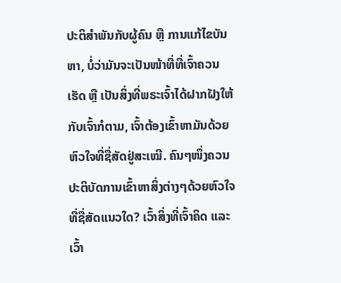ປະຕິສຳພັນກັບຜູ້ຄົນ ຫຼື ການແກ້ໄຂບັນຫາ, ບໍ່ວ່າມັນຈະເປັນໜ້າທີ່ທີ່ເຈົ້າຄວນເຮັດ ຫຼື ເປັນສິ່ງທີ່ພຣະເຈົ້າໄດ້ຝາກຝັງໃຫ້ກັບເຈົ້າກໍຕາມ, ເຈົ້າຕ້ອງເຂົ້າຫາມັນດ້ວຍຫົວໃຈທີ່ຊື່ສັດຢູ່ສະເໝີ. ຄົນໆໜຶ່ງຄວນປະຕິບັດການເຂົ້າຫາສິ່ງຕ່າງໆດ້ວຍຫົວໃຈທີ່ຊື່ສັດແນວໃດ? ເວົ້າສິ່ງທີ່ເຈົ້າຄິດ ແລະ ເວົ້າ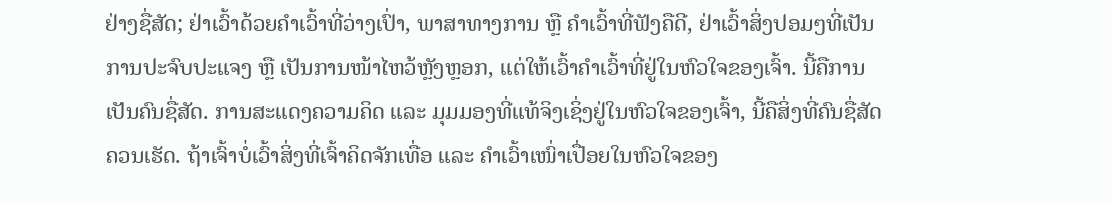ຢ່າງຊື່ສັດ; ຢ່າເວົ້າດ້ວຍຄຳເວົ້າທີ່ວ່າງເປົ່າ, ພາສາທາງການ ຫຼື ຄຳເວົ້າທີ່ຟັງຄືດີ, ຢ່າເວົ້າສິ່ງປອມໆທີ່ເປັນການປະຈົບປະແຈງ ຫຼື ເປັນການໜ້າໄຫວ້ຫຼັງຫຼອກ, ແຕ່ໃຫ້ເວົ້າຄຳເວົ້າທີ່ຢູ່ໃນຫົວໃຈຂອງເຈົ້າ. ນີ້ຄືການເປັນຄົນຊື່ສັດ. ການສະແດງຄວາມຄິດ ແລະ ມຸມມອງທີ່ແທ້ຈິງເຊິ່ງຢູ່ໃນຫົວໃຈຂອງເຈົ້າ, ນີ້ຄືສິ່ງທີ່ຄົນຊື່ສັດຄວນເຮັດ. ຖ້າເຈົ້າບໍ່ເວົ້າສິ່ງທີ່ເຈົ້າຄິດຈັກເທື່ອ ແລະ ຄຳເວົ້າເໜົ່າເປື່ອຍໃນຫົວໃຈຂອງ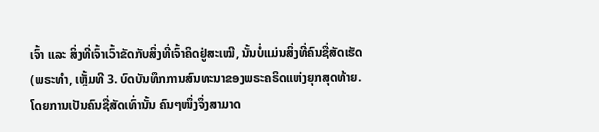ເຈົ້າ ແລະ ສິ່ງທີ່ເຈົ້າເວົ້າຂັດກັບສິ່ງທີ່ເຈົ້າຄິດຢູ່ສະເໝີ, ນັ້ນບໍ່ແມ່ນສິ່ງທີ່ຄົນຊື່ສັດເຮັດ(ພຣະທຳ, ເຫຼັ້ມທີ 3. ບົດບັນທຶກການສົນທະນາຂອງພຣະຄຣິດແຫ່ງຍຸກສຸດທ້າຍ. ໂດຍການເປັນຄົນຊື່ສັດເທົ່ານັ້ນ ຄົນໆໜຶ່ງຈຶ່ງສາມາດ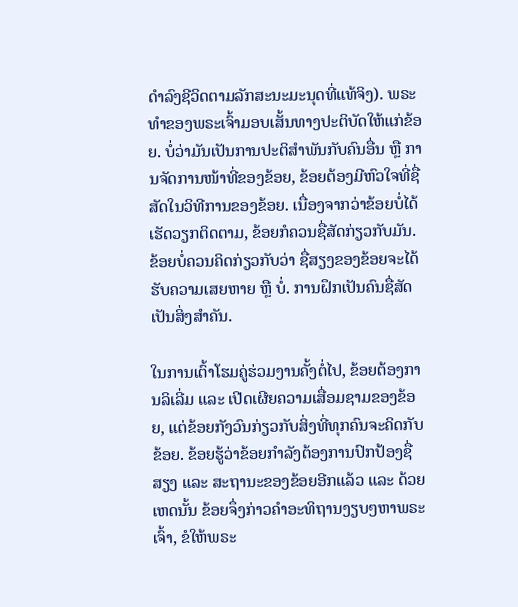ດຳລົງຊີວິດຕາມລັກສະນະມະນຸດທີ່ແທ້ຈິງ). ພຣະທຳຂອງພຣະເຈົ້າມອບເສັ້ນທາງປະຕິບັດໃຫ້ແກ່ຂ້ອຍ. ບໍ່ວ່າມັນເປັນການປະຕິສຳພັນກັບຄົນອື່ນ ຫຼື ການຈັດການໜ້າທີ່ຂອງຂ້ອຍ, ຂ້ອຍຕ້ອງມີຫົວໃຈທີ່ຊື່ສັດໃນວິທີການຂອງຂ້ອຍ. ເນື່ອງຈາກວ່າຂ້ອຍບໍ່ໄດ້ເຮັດວຽກຕິດຕາມ, ຂ້ອຍກໍຄວນຊື່ສັດກ່ຽວກັບມັນ. ຂ້ອຍບໍ່ຄວນຄິດກ່ຽວກັບວ່າ ຊື່ສຽງຂອງຂ້ອຍຈະໄດ້ຮັບຄວາມເສຍຫາຍ ຫຼື ບໍ່. ການຝຶກເປັນຄົນຊື່ສັດເປັນສິ່ງສຳຄັນ.

ໃນການເຕົ້າໂຮມຄູ່ຮ່ວມງານຄັ້ງຕໍ່ໄປ, ຂ້ອຍຕ້ອງການລິເລີ່ມ ແລະ ເປີດເຜີຍຄວາມເສື່ອມຊາມຂອງຂ້ອຍ, ແຕ່ຂ້ອຍກັງວົນກ່ຽວກັບສິ່ງທີ່ທຸກຄົນຈະຄິດກັບຂ້ອຍ. ຂ້ອຍຮູ້ວ່າຂ້ອຍກຳລັງຕ້ອງການປົກປ້ອງຊື່ສຽງ ແລະ ສະຖານະຂອງຂ້ອຍອີກແລ້ວ ແລະ ດ້ວຍເຫດນັ້ນ ຂ້ອຍຈຶ່ງກ່າວຄຳອະທິຖານງຽບໆຫາພຣະເຈົ້າ, ຂໍໃຫ້ພຣະ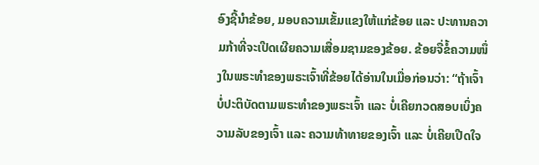ອົງຊີ້ນຳຂ້ອຍ, ມອບຄວາມເຂັ້ມແຂງໃຫ້ແກ່ຂ້ອຍ ແລະ ປະທານຄວາມກ້າທີ່ຈະເປີດເຜີຍຄວາມເສື່ອມຊາມຂອງຂ້ອຍ. ຂ້ອຍຈື່ຂໍ້ຄວາມໜຶ່ງໃນພຣະທຳຂອງພຣະເຈົ້າທີ່ຂ້ອຍໄດ້ອ່ານໃນເມື່ອກ່ອນວ່າ: “ຖ້າເຈົ້າບໍ່ປະຕິບັດຕາມພຣະທຳຂອງພຣະເຈົ້າ ແລະ ບໍ່ເຄີຍກວດສອບເບິ່ງຄວາມລັບຂອງເຈົ້າ ແລະ ຄວາມທ້າທາຍຂອງເຈົ້າ ແລະ ບໍ່ເຄີຍເປີດໃຈ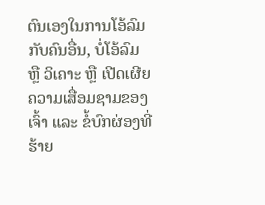ຕົນເອງໃນການໂອ້ລົມກັບຄົນອື່ນ, ບໍ່ໂອ້ລົມ ຫຼື ວິເຄາະ ຫຼື ເປີດເຜີຍຄວາມເສື່ອມຊາມຂອງເຈົ້າ ແລະ ຂໍ້ບົກຜ່ອງທີ່ຮ້າຍ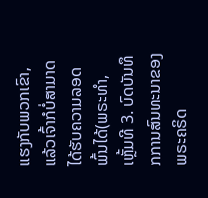ແຮງກັບພວກເຂົາ, ແລ້ວເຈົ້າກໍບໍ່ສາມາດໄດ້ຮັບຄວາມລອດພົ້ນໄດ້(ພຣະທຳ, ເຫຼັ້ມທີ 3. ບົດບັນທຶກການສົນທະນາຂອງພຣະຄຣິດ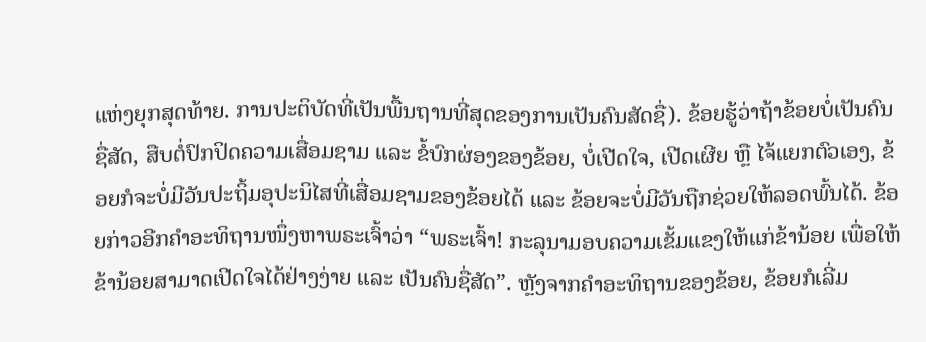ແຫ່ງຍຸກສຸດທ້າຍ. ການປະຕິບັດທີ່ເປັນພື້ນຖານທີ່ສຸດຂອງການເປັນຄົນສັດຊື່). ຂ້ອຍຮູ້ວ່າຖ້າຂ້ອຍບໍ່ເປັນຄົນຊື່ສັດ, ສືບຕໍ່ປົກປິດຄວາມເສື່ອມຊາມ ແລະ ຂໍ້ບົກຜ່ອງຂອງຂ້ອຍ, ບໍ່ເປີດໃຈ, ເປີດເຜີຍ ຫຼື ໄຈ້ແຍກຕົວເອງ, ຂ້ອຍກໍຈະບໍ່ມີວັນປະຖິ້ມອຸປະນິໄສທີ່ເສື່ອມຊາມຂອງຂ້ອຍໄດ້ ແລະ ຂ້ອຍຈະບໍ່ມີວັນຖືກຊ່ວຍໃຫ້ລອດພົ້ນໄດ້. ຂ້ອຍກ່າວອີກຄຳອະທິຖານໜຶ່ງຫາພຣະເຈົ້າວ່າ “ພຣະເຈົ້າ! ກະລຸນາມອບຄວາມເຂັ້ມແຂງໃຫ້ແກ່ຂ້ານ້ອຍ ເພື່ອໃຫ້ຂ້ານ້ອຍສາມາດເປີດໃຈໄດ້ຢ່າງງ່າຍ ແລະ ເປັນຄົນຊື່ສັດ”. ຫຼັງຈາກຄຳອະທິຖານຂອງຂ້ອຍ, ຂ້ອຍກໍເລີ່ມ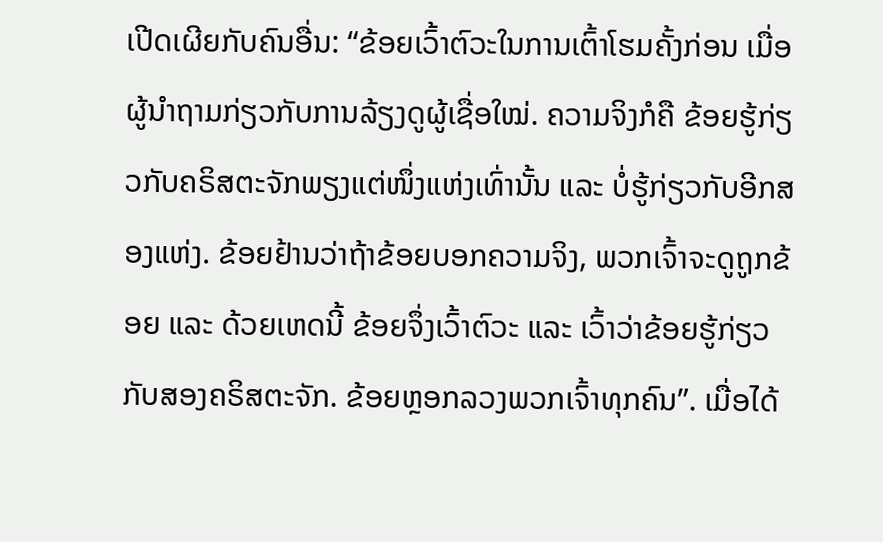ເປີດເຜີຍກັບຄົນອື່ນ: “ຂ້ອຍເວົ້າຕົວະໃນການເຕົ້າໂຮມຄັ້ງກ່ອນ ເມື່ອຜູ້ນຳຖາມກ່ຽວກັບການລ້ຽງດູຜູ້ເຊື່ອໃໝ່. ຄວາມຈິງກໍຄື ຂ້ອຍຮູ້ກ່ຽວກັບຄຣິສຕະຈັກພຽງແຕ່ໜຶ່ງແຫ່ງເທົ່ານັ້ນ ແລະ ບໍ່ຮູ້ກ່ຽວກັບອີກສອງແຫ່ງ. ຂ້ອຍຢ້ານວ່າຖ້າຂ້ອຍບອກຄວາມຈິງ, ພວກເຈົ້າຈະດູຖູກຂ້ອຍ ແລະ ດ້ວຍເຫດນີ້ ຂ້ອຍຈຶ່ງເວົ້າຕົວະ ແລະ ເວົ້າວ່າຂ້ອຍຮູ້ກ່ຽວກັບສອງຄຣິສຕະຈັກ. ຂ້ອຍຫຼອກລວງພວກເຈົ້າທຸກຄົນ”. ເມື່ອໄດ້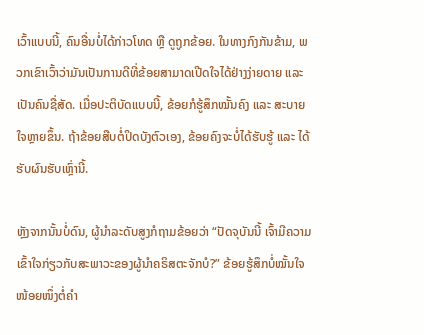ເວົ້າແບບນີ້, ຄົນອື່ນບໍ່ໄດ້ກ່າວໂທດ ຫຼື ດູຖູກຂ້ອຍ. ໃນທາງກົງກັນຂ້າມ, ພວກເຂົາເວົ້າວ່າມັນເປັນການດີທີ່ຂ້ອຍສາມາດເປີດໃຈໄດ້ຢ່າງງ່າຍດາຍ ແລະ ເປັນຄົນຊື່ສັດ. ເມື່ອປະຕິບັດແບບນີ້, ຂ້ອຍກໍຮູ້ສຶກໝັ້ນຄົງ ແລະ ສະບາຍໃຈຫຼາຍຂຶ້ນ. ຖ້າຂ້ອຍສືບຕໍ່ປິດບັງຕົວເອງ, ຂ້ອຍຄົງຈະບໍ່ໄດ້ຮັບຮູ້ ແລະ ໄດ້ຮັບຜົນຮັບເຫຼົ່ານີ້.

ຫຼັງຈາກນັ້ນບໍ່ດົນ, ຜູ້ນຳລະດັບສູງກໍຖາມຂ້ອຍວ່າ “ປັດຈຸບັນນີ້ ເຈົ້າມີຄວາມເຂົ້າໃຈກ່ຽວກັບສະພາວະຂອງຜູ້ນຳຄຣິສຕະຈັກບໍ?” ຂ້ອຍຮູ້ສຶກບໍ່ໝັ້ນໃຈໜ້ອຍໜຶ່ງຕໍ່ຄຳ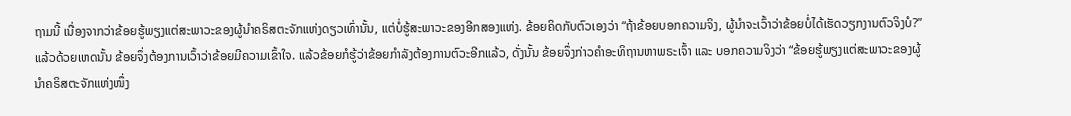ຖາມນີ້ ເນື່ອງຈາກວ່າຂ້ອຍຮູ້ພຽງແຕ່ສະພາວະຂອງຜູ້ນຳຄຣິສຕະຈັກແຫ່ງດຽວເທົ່ານັ້ນ, ແຕ່ບໍ່ຮູ້ສະພາວະຂອງອີກສອງແຫ່ງ. ຂ້ອຍຄິດກັບຕົວເອງວ່າ “ຖ້າຂ້ອຍບອກຄວາມຈິງ, ຜູ້ນຳຈະເວົ້າວ່າຂ້ອຍບໍ່ໄດ້ເຮັດວຽກງານຕົວຈິງບໍ?” ແລ້ວດ້ວຍເຫດນັ້ນ ຂ້ອຍຈຶ່ງຕ້ອງການເວົ້າວ່າຂ້ອຍມີຄວາມເຂົ້າໃຈ. ແລ້ວຂ້ອຍກໍຮູ້ວ່າຂ້ອຍກຳລັງຕ້ອງການຕົວະອີກແລ້ວ, ດັ່ງນັ້ນ ຂ້ອຍຈຶ່ງກ່າວຄຳອະທິຖານຫາພຣະເຈົ້າ ແລະ ບອກຄວາມຈິງວ່າ “ຂ້ອຍຮູ້ພຽງແຕ່ສະພາວະຂອງຜູ້ນຳຄຣິສຕະຈັກແຫ່ງໜຶ່ງ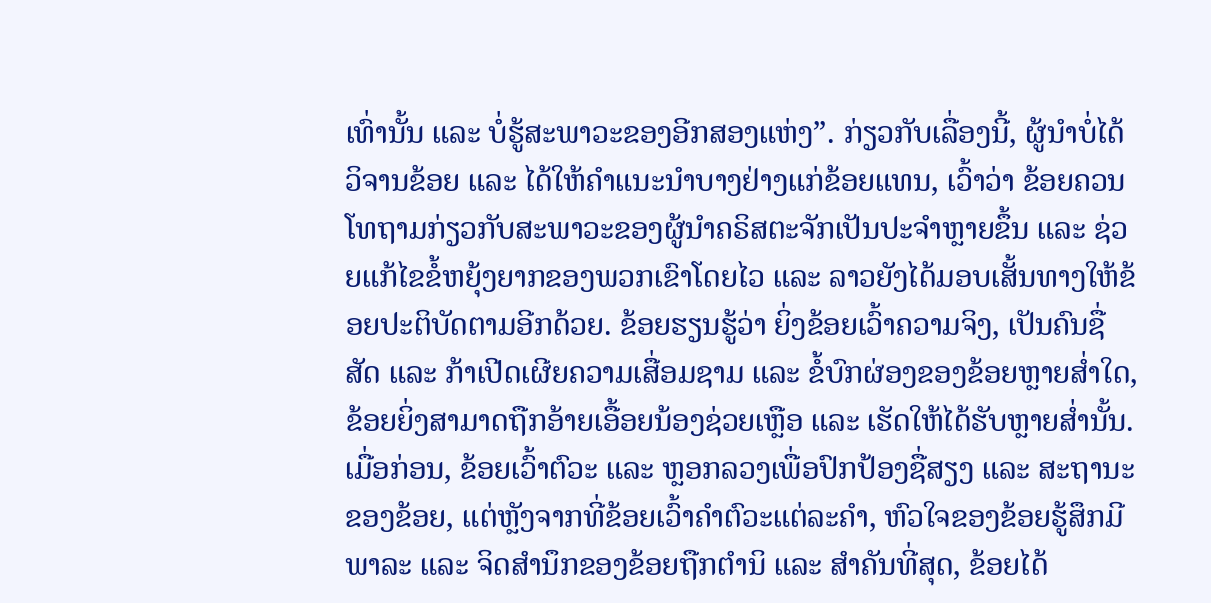ເທົ່ານັ້ນ ແລະ ບໍ່ຮູ້ສະພາວະຂອງອີກສອງແຫ່ງ”. ກ່ຽວກັບເລື່ອງນີ້, ຜູ້ນຳບໍ່ໄດ້ວິຈານຂ້ອຍ ແລະ ໄດ້ໃຫ້ຄຳແນະນຳບາງຢ່າງແກ່ຂ້ອຍແທນ, ເວົ້າວ່າ ຂ້ອຍຄວນໂທຖາມກ່ຽວກັບສະພາວະຂອງຜູ້ນຳຄຣິສຕະຈັກເປັນປະຈຳຫຼາຍຂຶ້ນ ແລະ ຊ່ວຍແກ້ໄຂຂໍ້ຫຍຸ້ງຍາກຂອງພວກເຂົາໂດຍໄວ ແລະ ລາວຍັງໄດ້ມອບເສັ້ນທາງໃຫ້ຂ້ອຍປະຕິບັດຕາມອີກດ້ວຍ. ຂ້ອຍຮຽນຮູ້ວ່າ ຍິ່ງຂ້ອຍເວົ້າຄວາມຈິງ, ເປັນຄົນຊື່ສັດ ແລະ ກ້າເປີດເຜີຍຄວາມເສື່ອມຊາມ ແລະ ຂໍ້ບົກຜ່ອງຂອງຂ້ອຍຫຼາຍສ່ຳໃດ, ຂ້ອຍຍິ່ງສາມາດຖືກອ້າຍເອື້ອຍນ້ອງຊ່ວຍເຫຼືອ ແລະ ເຮັດໃຫ້ໄດ້ຮັບຫຼາຍສ່ຳນັ້ນ. ເມື່ອກ່ອນ, ຂ້ອຍເວົ້າຕົວະ ແລະ ຫຼອກລວງເພື່ອປົກປ້ອງຊື່ສຽງ ແລະ ສະຖານະຂອງຂ້ອຍ, ແຕ່ຫຼັງຈາກທີ່ຂ້ອຍເວົ້າຄຳຕົວະແຕ່ລະຄຳ, ຫົວໃຈຂອງຂ້ອຍຮູ້ສຶກມີພາລະ ແລະ ຈິດສຳນຶກຂອງຂ້ອຍຖືກຕຳນິ ແລະ ສໍາຄັນທີ່ສຸດ, ຂ້ອຍໄດ້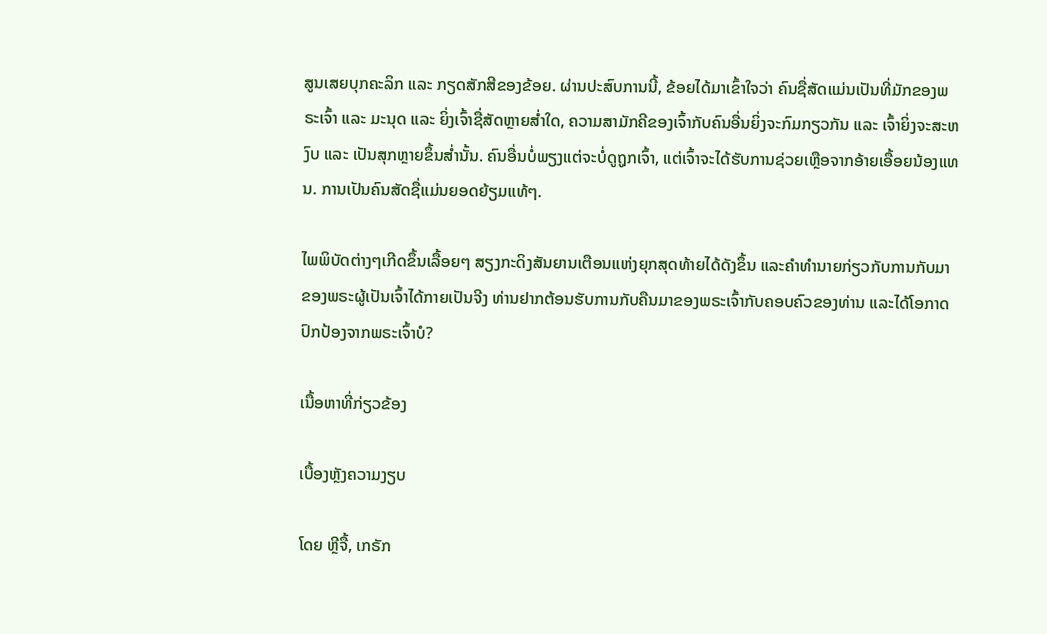ສູນເສຍບຸກຄະລິກ ແລະ ກຽດສັກສີຂອງຂ້ອຍ. ຜ່ານປະສົບການນີ້, ຂ້ອຍໄດ້ມາເຂົ້າໃຈວ່າ ຄົນຊື່ສັດແມ່ນເປັນທີ່ມັກຂອງພຣະເຈົ້າ ແລະ ມະນຸດ ແລະ ຍິ່ງເຈົ້າຊື່ສັດຫຼາຍສ່ຳໃດ, ຄວາມສາມັກຄີຂອງເຈົ້າກັບຄົນອື່ນຍິ່ງຈະກົມກຽວກັນ ແລະ ເຈົ້າຍິ່ງຈະສະຫງົບ ແລະ ເປັນສຸກຫຼາຍຂຶ້ນສ່ຳນັ້ນ. ຄົນອື່ນບໍ່ພຽງແຕ່ຈະບໍ່ດູຖູກເຈົ້າ, ແຕ່ເຈົ້າຈະໄດ້ຮັບການຊ່ວຍເຫຼືອຈາກອ້າຍເອື້ອຍນ້ອງແທນ. ການເປັນຄົນສັດຊື່ແມ່ນຍອດຍ້ຽມແທ້ໆ.

ໄພພິບັດຕ່າງໆເກີດຂຶ້ນເລື້ອຍໆ ສຽງກະດິງສັນຍານເຕືອນແຫ່ງຍຸກສຸດທ້າຍໄດ້ດັງຂຶ້ນ ແລະຄໍາທໍານາຍກ່ຽວກັບການກັບມາຂອງພຣະຜູ້ເປັນເຈົ້າໄດ້ກາຍເປັນຈີງ ທ່ານຢາກຕ້ອນຮັບການກັບຄືນມາຂອງພຣະເຈົ້າກັບຄອບຄົວຂອງທ່ານ ແລະໄດ້ໂອກາດປົກປ້ອງຈາກພຣະເຈົ້າບໍ?

ເນື້ອຫາທີ່ກ່ຽວຂ້ອງ

ເບື້ອງຫຼັງຄວາມງຽບ

ໂດຍ ຫຼີຈື້, ເກຣັກ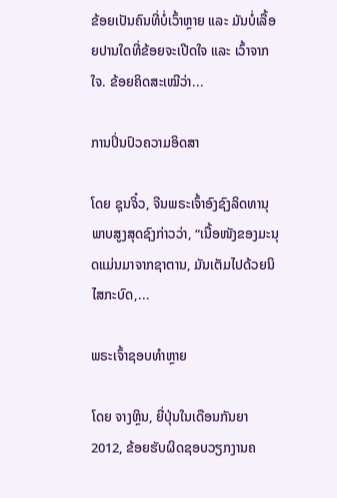ຂ້ອຍເປັນຄົນທີ່ບໍ່ເວົ້າຫຼາຍ ແລະ ມັນບໍ່ເລື້ອຍປານໃດທີ່ຂ້ອຍຈະເປີດໃຈ ແລະ ເວົ້າຈາກໃຈ. ຂ້ອຍຄິດສະເໝີວ່າ...

ການປິ່ນປົວຄວາມອິດສາ

ໂດຍ ຊຸນຈິ໋ວ, ຈີນພຣະເຈົ້າອົງຊົງລິດທານຸພາບສູງສຸດຊົງກ່າວວ່າ, “ເນື້ອໜັງຂອງມະນຸດແມ່ນມາຈາກຊາຕານ, ມັນເຕັມໄປດ້ວຍນິໄສກະບົດ,...

ພຣະເຈົ້າຊອບທໍາຫຼາຍ

ໂດຍ ຈາງຫຼິນ, ຍີ່ປຸ່ນໃນເດືອນກັນຍາ 2012, ຂ້ອຍຮັບຜິດຊອບວຽກງານຄ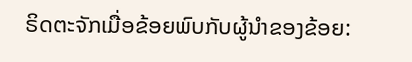ຣິດຕະຈັກເມື່ອຂ້ອຍພົບກັບຜູ້ນໍາຂອງຂ້ອຍ: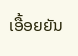ເອື້ອຍຍັນ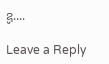ຊູ....

Leave a Reply